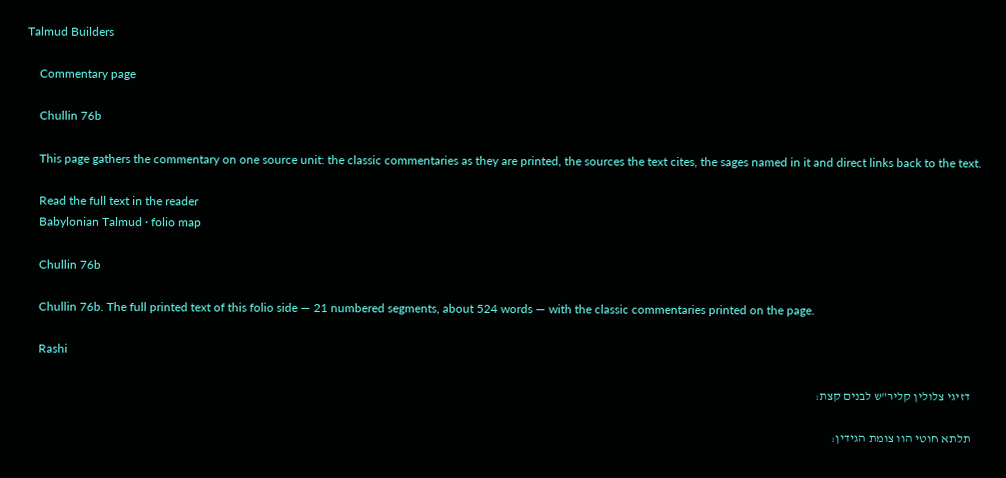Talmud Builders

    Commentary page

    Chullin 76b

    This page gathers the commentary on one source unit: the classic commentaries as they are printed, the sources the text cites, the sages named in it and direct links back to the text.

    Read the full text in the reader
    Babylonian Talmud · folio map

    Chullin 76b

    Chullin 76b. The full printed text of this folio side — 21 numbered segments, about 524 words — with the classic commentaries printed on the page.

    Rashi

    דזיגי צלולין קליר"ש לבנים קצת:

    תלתא חוטי הוו צומת הגידין: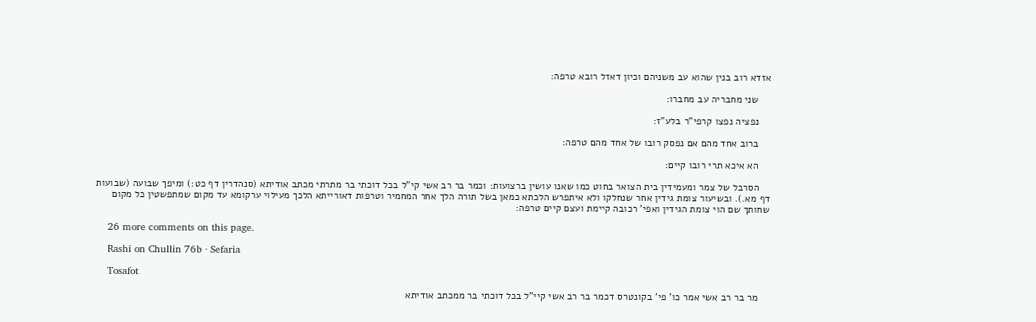אזדא רוב בנין שהוא עב משניהם וכיון דאזל רובא טרפה:

    שני מחבריה עב מחברו:

    נפציה נפצו קרפי"ר בלע"ז:

    ברוב אחד מהם אם נפסק רובו של אחד מהם טרפה:

    הא איכא תרי רובו קיים:

    הסרבל של צמר ומעמידין בית הצואר בחוט כמו שאנו עושין ברצועות: וכמר בר רב אשי קי"ל בכל דוכתי בר מתרתי מכתב אודיתא (סנהדרין דף כט:) ומיפך שבועה (שבועות דף מא.). ובשיעור צומת גידין אחר שנחלקו ולא איתפרש הלכתא כמאן בשל תורה הלך אחר המחמיר וטרפות דאורייתא הלכך מעילוי ערקומא עד מקום שמתפשטין כל מקום שחותך שם הוי צומת הגידין ואפי' רכובה קיימת ועצם קיים טרפה:

    26 more comments on this page.

    Rashi on Chullin 76b · Sefaria

    Tosafot

    מר בר רב אשי אמר כו' פי' בקונטרס דכמר בר רב אשי קיי"ל בכל דוכתי בר ממכתב אודיתא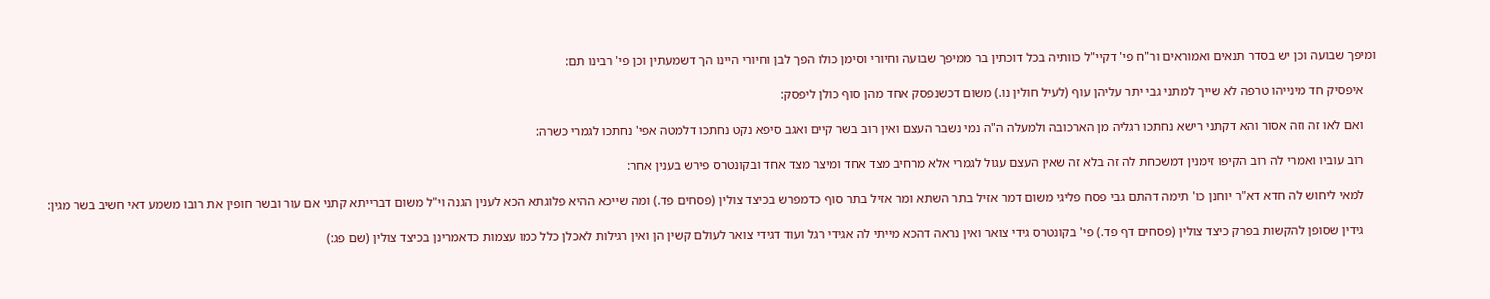ומיפך שבועה וכן יש בסדר תנאים ואמוראים ור"ח פי' דקיי"ל כוותיה בכל דוכתין בר ממיפך שבועה וחיורי וסימן כולו הפך לבן וחיורי היינו הך דשמעתין וכן פי' רבינו תם:

    איפסיק חד מינייהו טרפה לא שייך למתני גבי יתר עליהן עוף (לעיל חולין נו.) משום דכשנפסק אחד מהן סוף כולן ליפסק:

    ואם לאו זה וזה אסור והא דקתני רישא נחתכו רגליה מן הארכובה ולמעלה ה"ה נמי נשבר העצם ואין רוב בשר קיים ואגב סיפא נקט נחתכו דלמטה אפי' נחתכו לגמרי כשרה:

    רוב עוביו ואמרי לה רוב הקיפו זימנין דמשכחת לה זה בלא זה שאין העצם עגול לגמרי אלא מרחיב מצד אחד ומיצר מצד אחד ובקונטרס פירש בענין אחר:

    למאי ליחוש לה חדא דא"ר יוחנן כו' תימה דהתם גבי פסח פליגי משום דמר אזיל בתר השתא ומר אזיל בתר סוף כדמפרש בכיצד צולין (פסחים פד.) ומה שייכא ההיא פלוגתא הכא לענין הגנה וי"ל משום דברייתא קתני אם עור ובשר חופין את רובו משמע דאי חשיב בשר מגין:

    גידין שסופן להקשות בפרק כיצד צולין (פסחים דף פד.) פי' בקונטרס גידי צואר ואין נראה דהכא מייתי לה אגידי רגל ועוד דגידי צואר לעולם קשין הן ואין רגילות לאכלן כלל כמו עצמות כדאמרינן בכיצד צולין (שם פג:)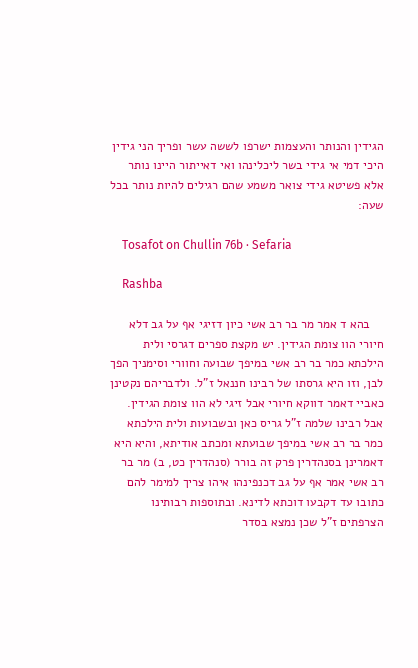הגידין והנותר והעצמות ישרפו לששה עשר ופריך הני גידין היכי דמי אי גידי בשר ליכלינהו ואי דאייתור היינו נותר אלא פשיטא גידי צואר משמע שהם רגילים להיות נותר בכל שעה:

    Tosafot on Chullin 76b · Sefaria

    Rashba

    בהא ד אמר מר בר רב אשי כיון דזיגי אף על גב דלא חיורי הוו צומת הגידין. יש מקצת ספרים דגרסי ולית הילכתא כמר בר רב אשי במיפך שבועה וחוורי וסימניך הפך לבן, וזו היא גרסתו של רבינו חננאל ז"ל. ולדבריהם נקטינן כאביי דאמר דווקא חיורי אבל זיגי לא הוו צומת הגידין. אבל רבינו שלמה ז"ל גריס כאן ובשבועות ולית הילכתא כמר בר רב אשי במיפך שבועתא ומכתב אודיתא, והיא היא דאמרינן בסנהדרין פרק זה בורר (סנהדרין כט, ב) מר בר רב אשי אמר אף על גב דכנפינהו איהו צריך למימר להם כתובו עד דקבעו דוכתא לדינא. ובתוספות רבותינו הצרפתים ז"ל שכן נמצא בסדר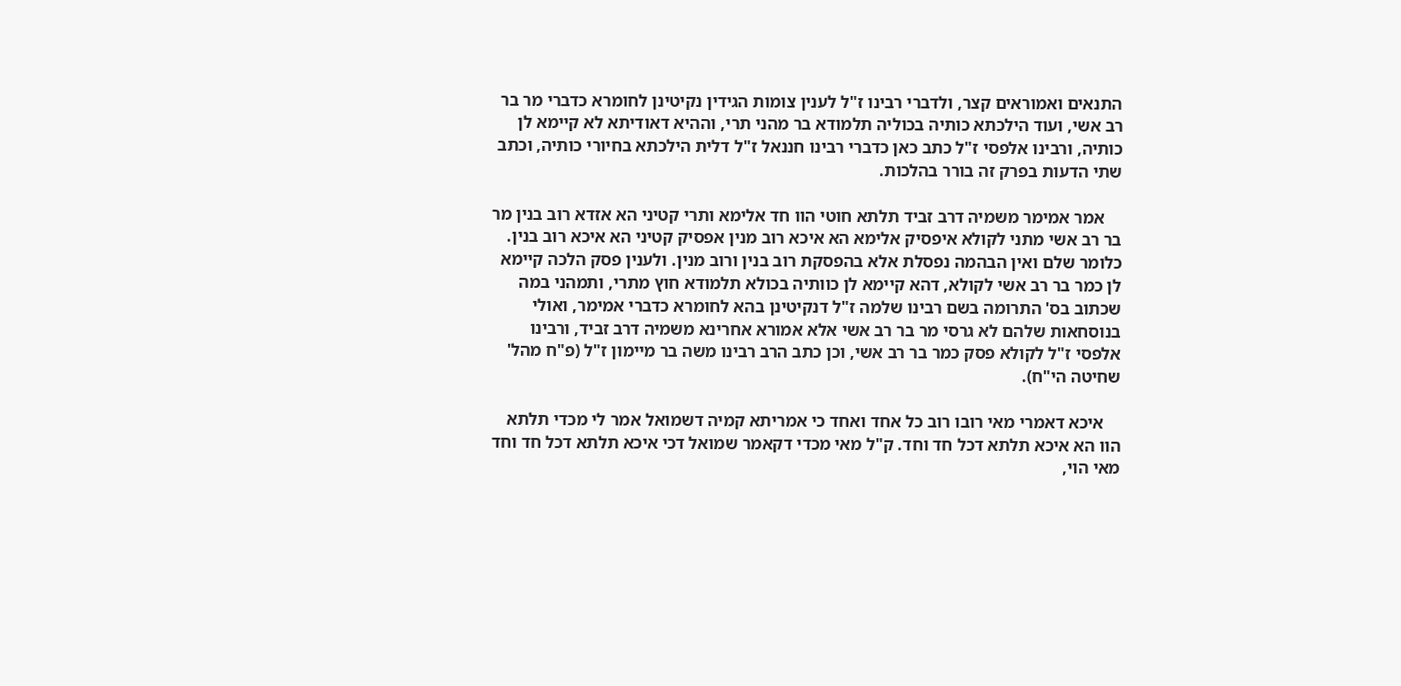התנאים ואמוראים קצר, ולדברי רבינו ז"ל לענין צומות הגידין נקיטינן לחומרא כדברי מר בר רב אשי, ועוד הילכתא כותיה בכוליה תלמודא בר מהני תרי, וההיא דאודיתא לא קיימא לן כותיה, ורבינו אלפסי ז"ל כתב כאן כדברי רבינו חננאל ז"ל דלית הילכתא בחיורי כותיה, וכתב שתי הדעות בפרק זה בורר בהלכות.

    אמר אמימר משמיה דרב זביד תלתא חוטי הוו חד אלימא ותרי קטיני הא אזדא רוב בנין מר בר רב אשי מתני לקולא איפסיק אלימא הא איכא רוב מנין אפסיק קטיני הא איכא רוב בנין. כלומר שלם ואין הבהמה נפסלת אלא בהפסקת רוב בנין ורוב מנין. ולענין פסק הלכה קיימא לן כמר בר רב אשי לקולא, דהא קיימא לן כוותיה בכולא תלמודא חוץ מתרי, ותמהני במה שכתוב בס' התרומה בשם רבינו שלמה ז"ל דנקיטינן בהא לחומרא כדברי אמימר, ואולי בנוסחאות שלהם לא גרסי מר בר רב אשי אלא אמורא אחרינא משמיה דרב זביד, ורבינו אלפסי ז"ל לקולא פסק כמר בר רב אשי, וכן כתב הרב רבינו משה בר מיימון ז"ל (פ"ח מהל' שחיטה הי"ח).

    איכא דאמרי מאי רובו רוב כל אחד ואחד כי אמריתא קמיה דשמואל אמר לי מכדי תלתא הוו הא איכא תלתא דכל חד וחד. ק"ל מאי מכדי דקאמר שמואל דכי איכא תלתא דכל חד וחד מאי הוי,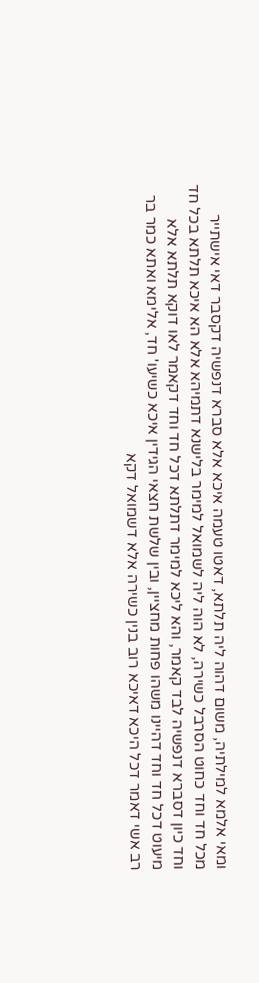ומאי אלמא למילתיה, משום דהוה ליה תלתא, דאטו טעמה איכא אלא סברא דנפשיה דקסבר דאי אישתייר מכל חד וחד כחוט הסרבל כשירה, לא הוה ליה לשמואל למימר בלישנא דתמיהא אלא הא איכא תלתא בכל חד וחד כיון דסברא דנפשיה לבד קאמר, והא ליכא למימר דתלתא דכל חד וחד דקאמר לאו דוקא תלתא אלא מיעוט דכל חד וחד דהיינו משהו פחות מחציין, ובין שלשת חצאי הגידין איכא כשיעו' חד, אלימא ואתא כמר בר רב אשי דאמר דכל היכא דאיכא רוב בנין כשירה אלא דשמואל דקא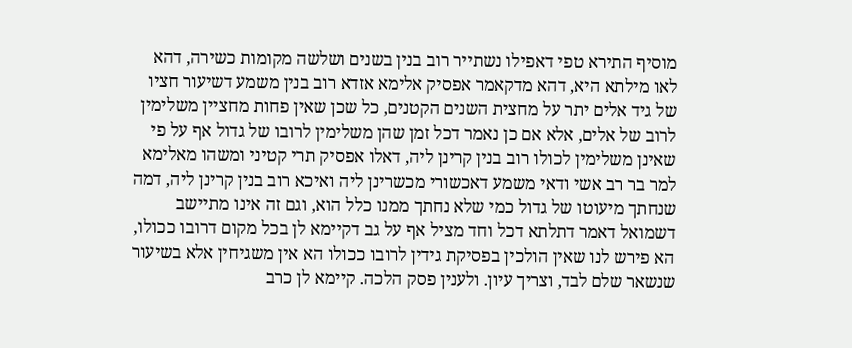מוסיף התירא טפי דאפילו נשתייר רוב בנין בשנים ושלשה מקומות כשירה, דהא לאו מילתא היא, דהא מדקאמר אפסיק אלימא אזדא רוב בנין משמע דשיעור חציו של גיד אלים יתר על מחצית השנים הקטנים, כל שכן שאין פחות מחציין משלימין לרוב של אלים, אלא אם כן נאמר דכל זמן שהן משלימין לרובו של גדול אף על פי שאינן משלימין לכולו רוב בנין קרינן ליה, דאלו אפסיק תרי קטיני ומשהו מאלימא למר בר רב אשי ודאי משמע דאכשורי מכשרינן ליה ואיכא רוב בנין קרינן ליה, דמה שנחתך מיעוטו של גדול כמי שלא נחתך ממנו כלל הוא, וגם זה אינו מתיישב דשמואל דאמר דתלתא דכל וחד מציל אף על גב דקיימא לן בכל מקום דרובו ככולו, הא פירש לנו שאין הולכין בפסיקת גידין לרובו ככולו הא אין משגיחין אלא בשיעור שנשאר שלם לבד, וצריך עיון. ולענין פסק הלכה. קיימא לן כרב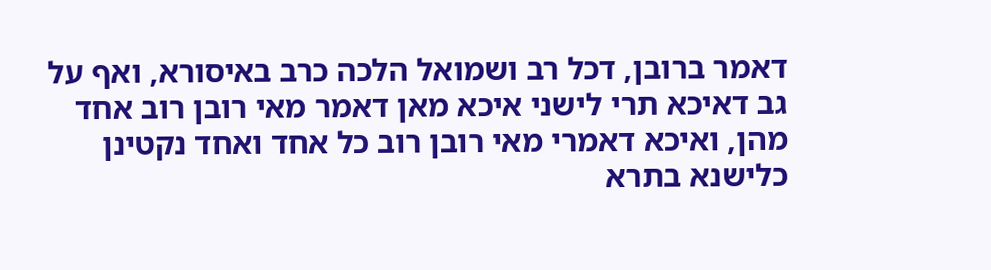דאמר ברובן, דכל רב ושמואל הלכה כרב באיסורא, ואף על גב דאיכא תרי לישני איכא מאן דאמר מאי רובן רוב אחד מהן, ואיכא דאמרי מאי רובן רוב כל אחד ואחד נקטינן כלישנא בתרא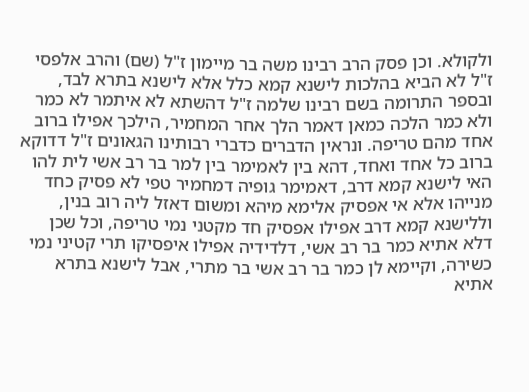ולקולא. וכן פסק הרב רבינו משה בר מיימון ז"ל (שם) והרב אלפסי ז"ל לא הביא בהלכות לישנא קמא כלל אלא לישנא בתרא לבד, ובספר התרומה בשם רבינו שלמה ז"ל דהשתא לא איתמר לא כמר ולא כמר הלכה כמאן דאמר הלך אחר המחמיר, הילכך אפילו ברוב אחד מהם טריפה. ונראין הדברים כדברי רבותינו הגאונים ז"ל דדוקא ברוב כל אחד ואחד, דהא בין לאמימר בין למר בר רב אשי לית להו האי לישנא קמא דרב, דאמימר גופיה דמחמיר טפי לא פסיק כחד מנייהו אלא אי אפסיק אלימא מיהא ומשום דאזל ליה רוב בנין, וללישנא קמא דרב אפילו אפסיק חד מקטני נמי טריפה, וכל שכן דלא אתיא כמר בר רב אשי, דלדידיה אפילו איפסיקו תרי קטיני נמי כשירה, וקיימא לן כמר בר רב אשי בר מתרי, אבל לישנא בתרא אתיא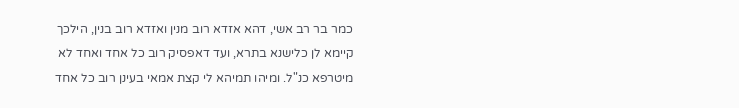כמר בר רב אשי, דהא אזדא רוב מנין ואזדא רוב בנין, הילכך קיימא לן כלישנא בתרא, ועד דאפסיק רוב כל אחד ואחד לא מיטרפא כנ"ל. ומיהו תמיהא לי קצת אמאי בעינן רוב כל אחד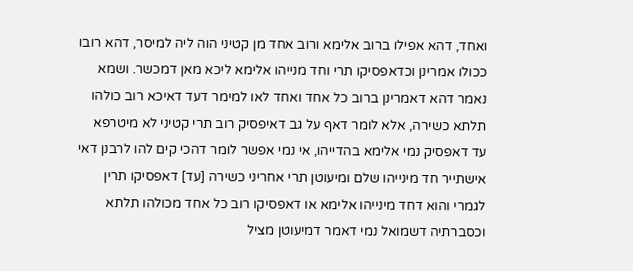ואחד, דהא אפילו ברוב אלימא ורוב אחד מן קטיני הוה ליה למיסר, דהא רובו ככולו אמרינן וכדאפסיקו תרי וחד מנייהו אלימא ליכא מאן דמכשר. ושמא נאמר דהא דאמרינן ברוב כל אחד ואחד לאו למימר דעד דאיכא רוב כולהו תלתא כשירה, אלא לומר דאף על גב דאיפסיק רוב תרי קטיני לא מיטרפא עד דאפסיק נמי אלימא בהדייהו, אי נמי אפשר לומר דהכי קים להו לרבנן דאי אישתייר חד מינייהו שלם ומיעוטן תרי אחריני כשירה [עד] דאפסיקו תרין לגמרי והוא דחד מינייהו אלימא או דאפסיקו רוב כל אחד מכולהו תלתא וכסברתיה דשמואל נמי דאמר דמיעוטן מציל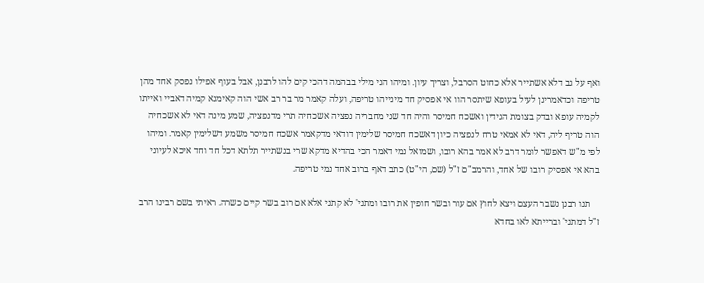ואף על גב דלא אשתייר אלא כחוט הסרבל, וצריך עיון. ומיהו הני מילי בבהמה דהכי קים להו לרבנן, אבל בעוף אפילו נפסק אחד מהן טריפה וכדאמרינן לעיל בעופא שיתסר הוו אי אפסיק חד מינייהו טריפה, ועלה קאמר מר בר רב אשי הוה קאימנא קמיה דאביי ואייתו לקמיה עופא ובדק בצומת הגידין ואשכח חמיסר והיה חד שני מחבריה נפציה אשכחיה תרי מדנפציה, שמע מינה דאי לא אשכחיה הוה טריף ליה, דאי לא אמאי טרח לנפציה כיון דאשכח חמיסר שלימין דודאי מדקאמר אשכח חמיסר משמע דשלימין קאמר. ומיהו לפי מ"ש דאפשר לומר דרב לא אמר בהא רובו, ושמואל נמי דאמר הכי בהדיא מדקא שרי בנשתייר תלתא דכל חד וחד איכא לעיוני בהא אי אפסיק רובו של אחד, והרמב"ם ז"ל (שם, הי"ט) כתב דאף ברוב אחד נמי טריפה.

    תנו רבנן נשבר העצם ויצא לחוץ אם עור ובשר חופין את רובו ומתני' לא קתני אלא אם רוב בשר קיים כשרה. ראיתי בשם רבינו הרב ז"ל דמתני' וברייתא לאו בחדא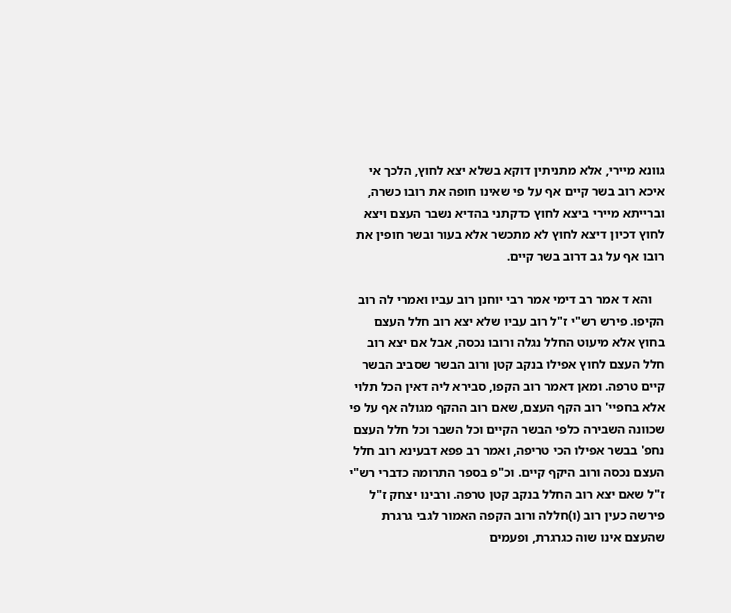גוונא מיירי, אלא מתניתין דוקא בשלא יצא לחוץ, הלכך אי איכא רוב בשר קיים אף על פי שאינו חופה את רובו כשרה, וברייתא מיירי ביצא לחוץ כדקתני בהדיא נשבר העצם ויצא לחוץ דכיון דיצא לחוץ לא מתכשר אלא בעור ובשר חופין את רובו אף על גב דרוב בשר קיים.

    והא ד אמר רב דימי אמר רבי יוחנן רוב עביו ואמרי לה רוב הקיפו. פירש רש"י ז"ל רוב עביו שלא יצא רוב חלל העצם בחוץ אלא מיעוט החלל נגלה ורובו נכסה, אבל אם יצא רוב חלל העצם לחוץ אפילו בנקב קטן ורוב הבשר שסביב הבשר קיים טרפה. ומאן דאמר רוב הקפו, סבירא ליה דאין הכל תלוי אלא בחפיי' רוב הקף העצם, שאם רוב ההקף מגולה אף על פי שכוונה השבירה כלפי הבשר הקיים וכל השבר וכל חלל העצם נחפ' בבשר אפילו הכי טריפה, ואמר רב פפא דבעינא רוב חלל העצם נכסה ורוב היקף קיים. וכ"פ בספר התרומה כדברי רש"י ז"ל שאם יצא רוב החלל בנקב קטן טרפה. ורבינו יצחק ז"ל פירשה כעין רוב (ו)חללה ורוב הקפה האמור לגבי גרגרת שהעצם אינו שוה כגרגרת, ופעמים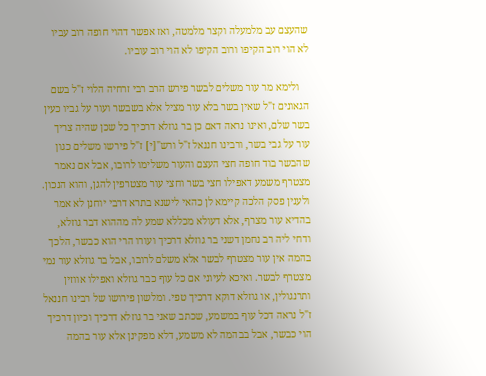שהעצם עב מלמעלה וקצר מלמטה, ואז אפשר דהוי חופה רוב עביו לא הוי רוב הקיפו ורוב הקיפו לא הוי רוב עוביו.

    ולימא מר עור משלים לבשר פירש הרב רבי זרחיה הלוי ז"ל בשם הגאונים ז"ל שאין בשר בלא עור מציל אלא בשבשר ועור על גביו כעין בשר שלם, ואינו נראה דאם כן בר גוזלא דרכיך כל שכן שהיה צריך עור על גבי בשר, ורבינו חננאל ז"ל ורש"[י] ז"ל פירשו משלים כגון שהבשר בוד חופה חצי העצם והעור משלימו לרובו, אבל אם נאמר מצטרף משמע דאפילו חצי בשר וחצי עור מצטרפין להגן, והוא הנכון. ולענין פסק הלכה קיימא לן כהאי לישנא בתרא דרבי יוחנן לא אמר בהדיא עור מצרף, אלא דעולא מכללא שמע לה מההוא דבר גוזלא, ודחי ליה רב נחמן דשני בר גוזלא דרכיך ועורו הרי הוא כבשר, הלכך בהמה אין עור מצטרף לבשר אלא משלם לרובו, אבל בר גוזלא עור נמי מצטרף לבשר. ואיכא לעיוני אם כל עוף כבר גוזלא ואפילו אווזין ותרנגולין, או גוזלא דוקא דרכיך טפי. ומלשון פירושו של רבינו חננאל ז"ל נראה דכל עוף במשמע, שכתב שאני בר גוזלא דרכיך וכיון דרכיך הוי כבשר, אבל בבהמה לא משמע, דלא מפקינן אלא עור בהמה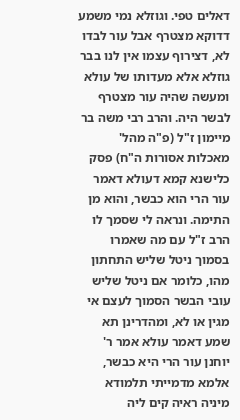דאלים טפי. וגוזלא נמי משמע דדוקא מצטרף אבל עור לבדו לא, דצירוף עצמו אין לנו בבר גוזלא אלא מעדותו של עולא ומעשה שהיה עור מצטרף לבשר היה. והרב רבי משה בר מיימון ז"ל (פ"ה מהל' מאכלות אסורות ה"ח) פסק כלישנא קמא דעולא דאמר עור הרי הוא כבשר, והוא מן התימה. ונראה לי שסמך לו הרב ז"ל עם מה שאמרו בסמוך ניטל שליש התחתון מהו, כלומר אם ניטל שליש עובי הבשר הסמוך לעצם אי מגין או לא, ומהדרינן תא שמע דאמר עולא אמר ר' יוחנן עור הרי היא כבשר, אלמא מדמייתי תלמודא מיניה ראיה קים ליה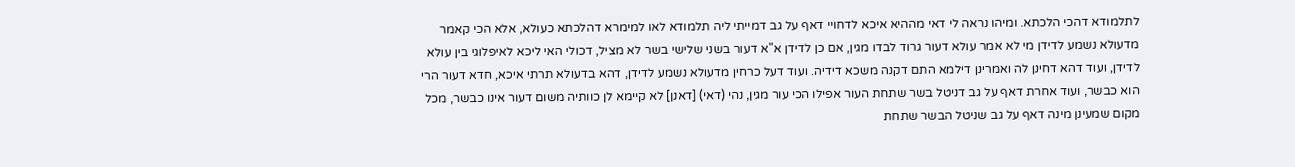לתלמודא דהכי הלכתא. ומיהו נראה לי דאי מההיא איכא לדחויי דאף על גב דמייתי ליה תלמודא לאו למימרא דהלכתא כעולא, אלא הכי קאמר מדעולא נשמע לדידן מי לא אמר עולא דעור גרוד לבדו מגין, אם כן לדידן א"א דעור בשני שלישי בשר לא מציל, דכולי האי ליכא לאיפלוגי בין עולא לדידן, ועוד דהא דחינן לה ואמרינן דילמא התם דקנה משכא דידיה. ועוד דעל כרחין מדעולא נשמע לדידן, דהא בדעולא תרתי איכא, חדא דעור הרי הוא כבשר, ועוד אחרת דאף על גב דניטל בשר שתחת העור אפילו הכי עור מגין, נהי (דאי) [דאנן] לא קיימא לן כוותיה משום דעור אינו כבשר, מכל מקום שמעינן מינה דאף על גב שניטל הבשר שתחת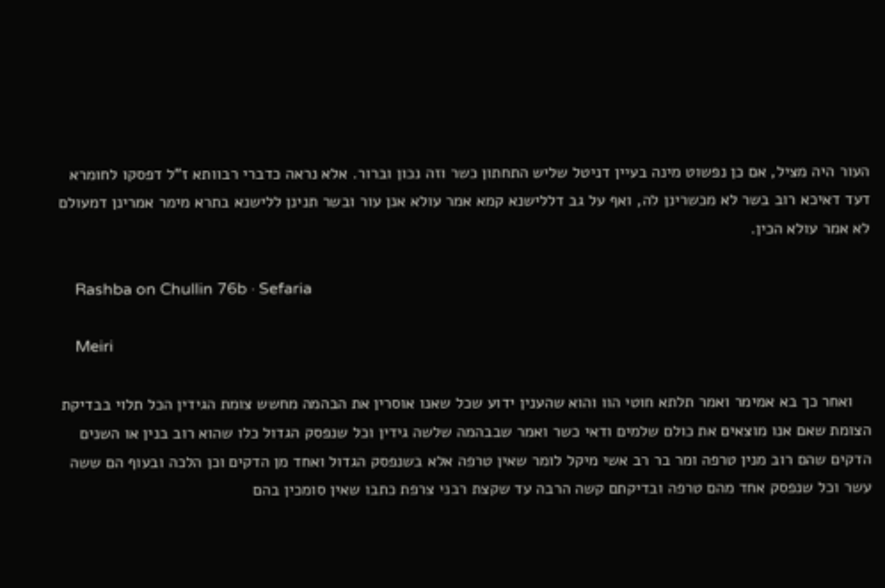העור היה מציל, אם כן נפשוט מינה בעיין דניטל שליש התחתון כשר וזה נכון וברור. אלא נראה כדברי רבוותא ז"ל דפסקו לחומרא דעד דאיכא רוב בשר לא מכשרינן לה, ואף על גב דללישנא קמא אמר עולא אנן עור ובשר תנינן ללישנא בתרא מימר אמרינן דמעולם לא אמר עולא הכין.

    Rashba on Chullin 76b · Sefaria

    Meiri

    ואחר כך בא אמימר ואמר תלתא חוטי הוו והוא שהענין ידוע שכל שאנו אוסרין את הבהמה מחשש צומת הגידין הכל תלוי בבדיקת הצומת שאם אנו מוצאים את כולם שלמים ודאי כשר ואמר שבבהמה שלשה גידין וכל שנפסק הגדול כלו שהוא רוב בנין או השנים הדקים שהם רוב מנין טרפה ומר בר רב אשי מיקל לומר שאין טרפה אלא בשנפסק הגדול ואחד מן הדקים וכן הלכה ובעוף הם ששה עשר וכל שנפסק אחד מהם טרפה ובדיקתם קשה הרבה עד שקצת רבני צרפת כתבו שאין סומכין בהם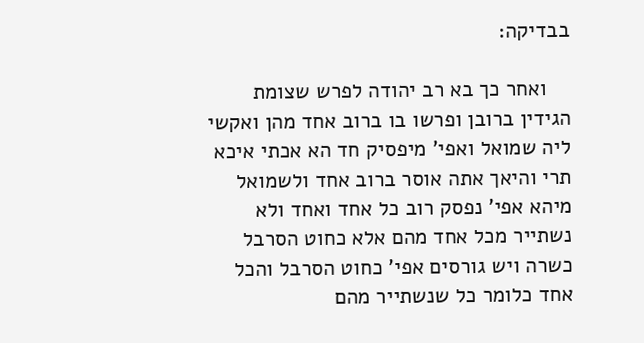בבדיקה:

    ואחר כך בא רב יהודה לפרש שצומת הגידין ברובן ופרשו בו ברוב אחד מהן ואקשי ליה שמואל ואפי' מיפסיק חד הא אכתי איכא תרי והיאך אתה אוסר ברוב אחד ולשמואל מיהא אפי' נפסק רוב כל אחד ואחד ולא נשתייר מכל אחד מהם אלא כחוט הסרבל כשרה ויש גורסים אפי' כחוט הסרבל והכל אחד כלומר כל שנשתייר מהם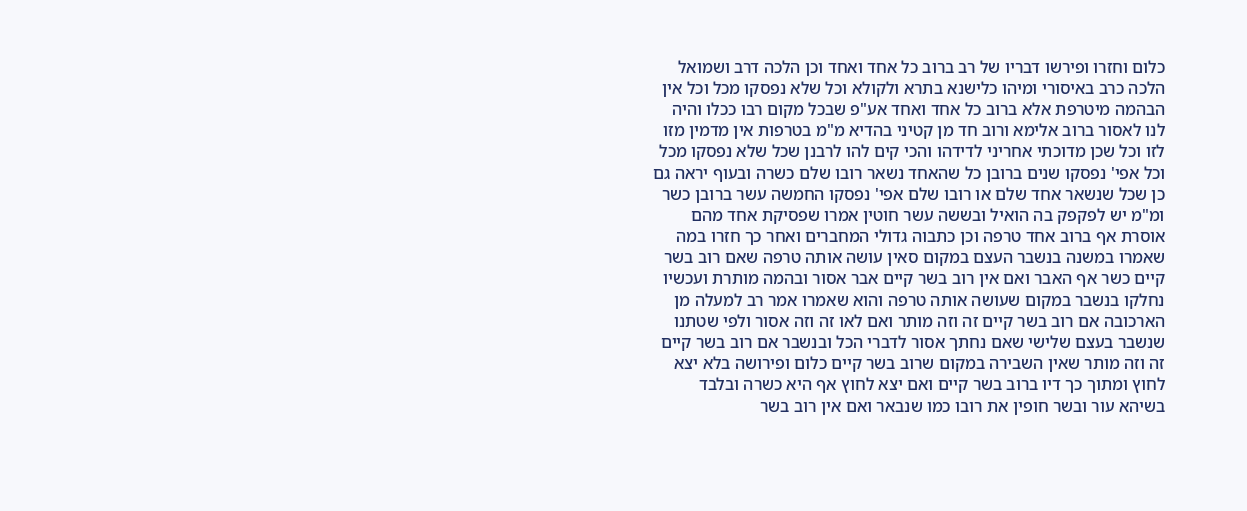כלום וחזרו ופירשו דבריו של רב ברוב כל אחד ואחד וכן הלכה דרב ושמואל הלכה כרב באיסורי ומיהו כלישנא בתרא ולקולא וכל שלא נפסקו מכל וכל אין הבהמה מיטרפת אלא ברוב כל אחד ואחד אע"פ שבכל מקום רבו ככלו והיה לנו לאסור ברוב אלימא ורוב חד מן קטיני בהדיא מ"מ בטרפות אין מדמין מזו לזו וכל שכן מדוכתי אחריני לדידהו והכי קים להו לרבנן שכל שלא נפסקו מכל וכל אפי' נפסקו שנים ברובן כל שהאחד נשאר רובו שלם כשרה ובעוף יראה גם כן שכל שנשאר אחד שלם או רובו שלם אפי' נפסקו החמשה עשר ברובן כשר ומ"מ יש לפקפק בה הואיל ובששה עשר חוטין אמרו שפסיקת אחד מהם אוסרת אף ברוב אחד טרפה וכן כתבוה גדולי המחברים ואחר כך חזרו במה שאמרו במשנה בנשבר העצם במקום סאין עושה אותה טרפה שאם רוב בשר קיים כשר אף האבר ואם אין רוב בשר קיים אבר אסור ובהמה מותרת ועכשיו נחלקו בנשבר במקום שעושה אותה טרפה והוא שאמרו אמר רב למעלה מן הארכובה אם רוב בשר קיים זה וזה מותר ואם לאו זה וזה אסור ולפי שטתנו שנשבר בעצם שלישי שאם נחתך אסור לדברי הכל ובנשבר אם רוב בשר קיים זה וזה מותר שאין השבירה במקום שרוב בשר קיים כלום ופירושה בלא יצא לחוץ ומתוך כך דיו ברוב בשר קיים ואם יצא לחוץ אף היא כשרה ובלבד בשיהא עור ובשר חופין את רובו כמו שנבאר ואם אין רוב בשר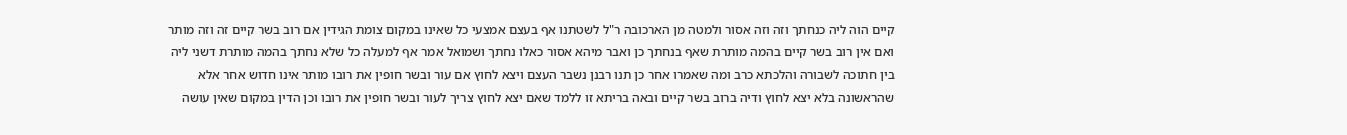קיים הוה ליה כנחתך וזה וזה אסור ולמטה מן הארכובה ר"ל לשטתנו אף בעצם אמצעי כל שאינו במקום צומת הגידין אם רוב בשר קיים זה וזה מותר ואם אין רוב בשר קיים בהמה מותרת שאף בנחתך כן ואבר מיהא אסור כאלו נחתך ושמואל אמר אף למעלה כל שלא נחתך בהמה מותרת דשני ליה בין חתוכה לשבורה והלכתא כרב ומה שאמרו אחר כן תנו רבנן נשבר העצם ויצא לחוץ אם עור ובשר חופין את רובו מותר אינו חדוש אחר אלא שהראשונה בלא יצא לחוץ ודיה ברוב בשר קיים ובאה בריתא זו ללמד שאם יצא לחוץ צריך לעור ובשר חופין את רובו וכן הדין במקום שאין עושה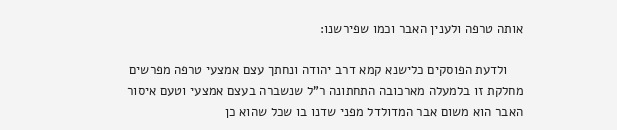אותה טרפה ולענין האבר וכמו שפירשנו:

    ולדעת הפוסקים כלישנא קמא דרב יהודה ונחתך עצם אמצעי טרפה מפרשים מחלקת זו בלמעלה מארכובה התחתונה ר"ל שנשברה בעצם אמצעי וטעם איסור האבר הוא משום אבר המדולדל מפני שדנו בו שכל שהוא כן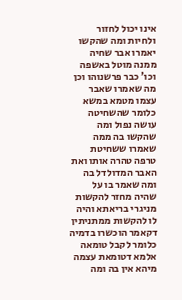אינו יכול לחזור ולחיות ומה שהקשו יאמרו אבר שחיה ממנה מוטל באשפה וכו' כבר פרשנוהו וכן מה שאמרו שאבר עצמו מטמא במשא כלומר שהשחיטה עושה נפול ומה שהקשו בה ממה שאמרו ששחיטת טרפה טהרה אותו ואת האבר המדולדל בה ומה שאמר בו על שהיה מחזר להקשות מניגרי בריאתא והיה לו להקשות ממתניתין דקאמר הוכשרו בדמיה כלומר לקבל טומאה אלמא דטומאת עצמה מיהא אין בה ומה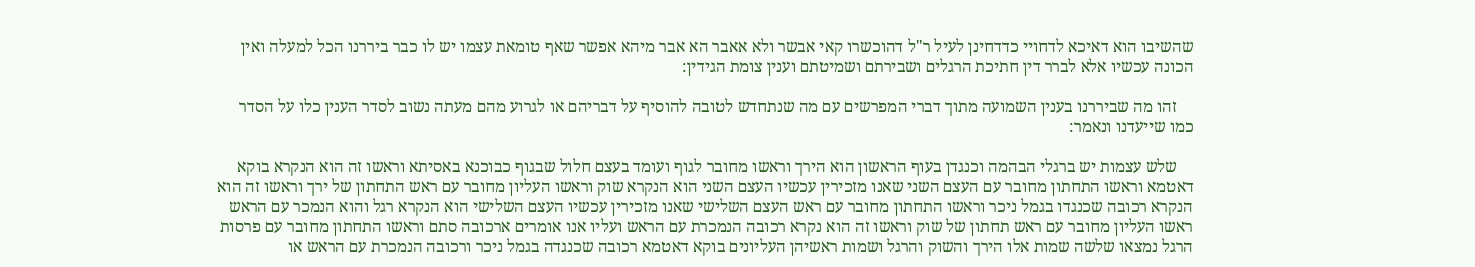שהשיבו הוא דאיכא לדחויי כדדחינן לעיל ר"ל דהוכשרו קאי אבשר ולא אאבר הא אבר מיהא אפשר שאף טומאת עצמו יש לו כבר ביררנו הכל למעלה ואין הכונה עכשיו אלא לברר דין חתיכת הרגלים ושבירתם ושמיטתם וענין צומת הגידין:

    זהו מה שביררנו בענין השמועה מתוך דברי המפרשים עם מה שנתחדש לטובה להוסיף על דבריהם או לגרוע מהם מעתה נשוב לסדר הענין כלו על הסדר כמו שייעדנו ונאמר:

    שלש עצמות יש ברגלי הבהמה וכנגדן בעוף הראשון הוא הירך וראשו מחובר לגוף ועומד בעצם חלול שבגוף כבוכנא באסיתא וראשו זה הוא הנקרא בוקא דאטמא וראשו התחתון מחובר עם העצם השני שאנו מזכירין עכשיו העצם השני הוא הנקרא שוק וראשו העליון מחובר עם ראש התחתון של ירך וראשו זה הוא הנקרא רכובה שכנגדו בגמל ניכר וראשו התחתון מחובר עם ראש העצם השלישי שאנו מזכירין עכשיו העצם השלישי הוא הנקרא רגל והוא הנמכר עם הראש ראשו העליון מחובר עם ראש תחתון של שוק וראשו זה הוא נקרא רכובה הנמכרת עם הראש ועליו אנו אומרים ארכובה סתם וראשו התחתון מחובר עם פרסות הרגל נמצאו שלשה שמות אלו הירך והשוק והרגל ושמות ראשיהן העליונים בוקא דאטמא רכובה שכנגדה בגמל ניכר ורכובה הנמכרת עם הראש או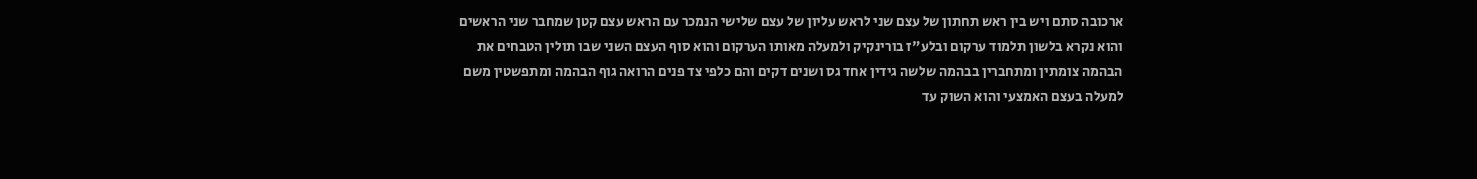ארכובה סתם ויש בין ראש תחתון של עצם שני לראש עליון של עצם שלישי הנמכר עם הראש עצם קטן שמחבר שני הראשים והוא נקרא בלשון תלמוד ערקום ובלע"ז בורינקיק ולמעלה מאותו הערקום והוא סוף העצם השני שבו תולין הטבחים את הבהמה צומתין ומתחברין בבהמה שלשה גידין אחד גס ושנים דקים והם כלפי צד פנים הרואה גוף הבהמה ומתפשטין משם למעלה בעצם האמצעי והוא השוק עד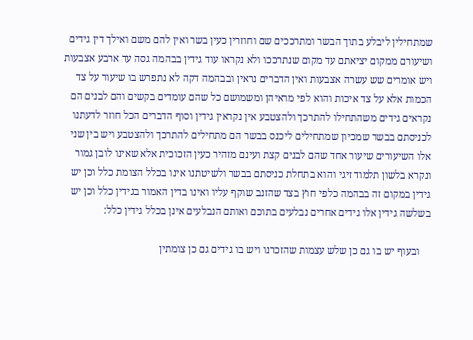שמתחילין ליבלע בתוך הבשר ומתרככים שם וחוזרין כעין בשר ואין להם משם ואילך דין גידים ושיעורם ממקום יציאתם עד מקום שנתרככו ולא נקראו עוד גידין בבהמה גסה עד ארבע אצבעות ויש אומרים שש עשרה אצבעות ואין הדברים נראין ובבהמה דקה לא נתפרש בו שיעור על צד הכמות אלא על צד איכות והוא לפי מראיהן ומשמושם כל שהם עומדים בקשים והם לבנים הם נקראים גידים משהתחילו להתרכך ולהצטבע אין נקראין גידין וסוף הדברים הכל חוזר לדעתנו לכניסתם בבשר שמכיון שמתחילים ליכנס בבשר הם מתחילים להתרכך ולהצטבע ויש בין שני אלו השיעורים שיעור אחד שהם לבנים קצת ועינם מזהיר כעין הזכוכית אלא שאינו לובן גמור ונקרא בלשון תלמוד זיגי והוא בתחלת כניסתם בבשר ולשיטתנו אינו בכלל הצומת כלל וכן יש גידין במקום זה בבהמה כלפי חוץ בצד שהזנב שוקף עליו ואינו בדין האמור בגידין כלל וכן יש בשלשה גידין אלו גידים אחרים נבלעים בתוכם ואותם הנבלעים אינן בכלל גידין כלל:

    ובעוף יש בו גם כן שלש עצמות שהזכרנו ויש בו גידים גם כן צומתין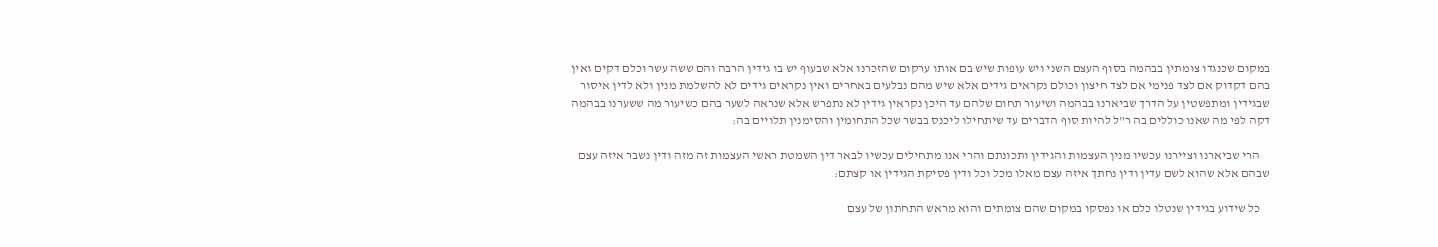במקום שכנגדו צומתין בבהמה בסוף העצם השני ויש עופות שיש בם אותו ערקום שהזכרנו אלא שבעוף יש בו גידין הרבה והם ששה עשר וכלם דקים ואין בהם דקדוק אם לצד פנימי אם לצד חיצון וכולם נקראים גידים אלא שיש מהם נבלעים באחרים ואין נקראים גידים לא להשלמת מנין ולא לדין איסור שבגידין ומתפשטין על הדרך שביארנו בבהמה ושיעור תחום שלהם עד היכן נקראין גידין לא נתפרש אלא שנראה לשער בהם כשיעור מה ששערנו בבהמה דקה לפי מה שאנו כוללים בה ר"ל להיות סוף הדברים עד שיתחילו ליכנס בבשר שכל התחומין והסימנין תלויים בה:

    הרי שביארנו וציירנו עכשיו מנין העצמות והגידין ותכונתם והרי אנו מתחילים עכשיו לבאר דין השמטת ראשי העצמות זה מזה ודין נשבר איזה עצם שבהם אלא שהוא לשם עדין ודין נחתך איזה עצם מאלו מכל וכל ודין פסיקת הגידין או קצתם:

    כל שידוע בגידין שנטלו כלם או נפסקו במקום שהם צומתים והוא מראש התחתון של עצם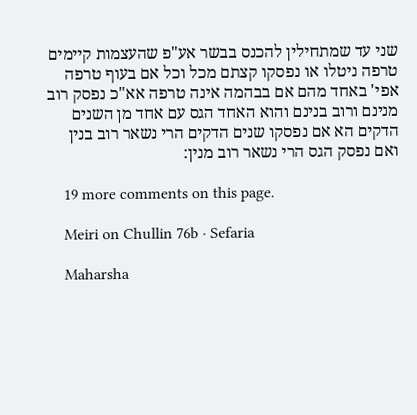שני עד שמתחילין להכנס בבשר אע"פ שהעצמות קיימים טרפה ניטלו או נפסקו קצתם מכל וכל אם בעוף טרפה אפי' באחד מהם אם בבהמה אינה טרפה אא"כ נפסק רוב מנינם ורוב בנינם והוא האחד הגס עם אחד מן השנים הדקים הא אם נפסקו שנים הדקים הרי נשאר רוב בנין ואם נפסק הגס הרי נשאר רוב מנין:

    19 more comments on this page.

    Meiri on Chullin 76b · Sefaria

    Maharsha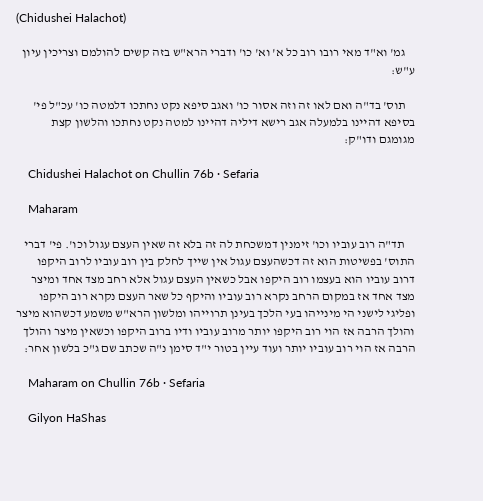(Chidushei Halachot)

    גמ' וא"ד מאי רובו רוב כל א' וא' כו' ודברי הרא"ש בזה קשים להולמם וצריכין עיון ע"ש:

    תוס' בד"ה ואם לאו זה וזה אסור כו' ואגב סיפא נקט נחתכו דלמטה כו' עכ"ל פי' בסיפא דהיינו בלמעלה אגב רישא דיליה דהיינו למטה נקט נחתכו והלשון קצת מגומגם ודו"ק:

    Chidushei Halachot on Chullin 76b · Sefaria

    Maharam

    תד"ה רוב עוביו וכו' זימנין דמשכחת לה זה בלא זה שאין העצם עגול וכו'. פי' דברי התוס' בפשיטות הוא זה דכשהעצם עגול אין שייך לחלק בין רוב עוביו לרוב היקפו דרוב עוביו הוא בעצמו רוב היקפו אבל כשאין העצם עגול אלא רחב מצד אחד ומיצר מצד אחד אז במקום הרחב נקרא רוב עוביו והיקף כל שאר העצם נקרא רוב היקפו ופליגי לישני הי מינייהו בעי הלכך בעינן תרוייהו ומלשון הרא"ש משמע דכשהוא מיצר והולך הרבה אז הוי רוב היקפו יותר מרוב עוביו ודיו ברוב היקפו וכשאין מיצר והולך הרבה אז הוי רוב עוביו יותר ועוד עיין בטור י"ד סימן נ"ה שכתב שם ג"כ בלשון אחר:

    Maharam on Chullin 76b · Sefaria

    Gilyon HaShas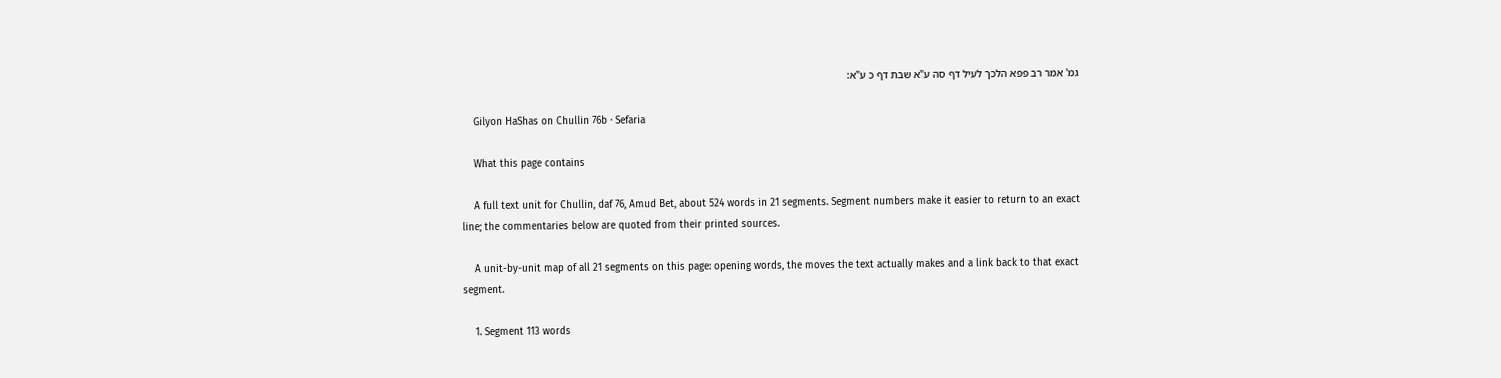גמ' אמר רב פפא הלכך לעיל דף סה ע"א שבת דף כ ע"א:

    Gilyon HaShas on Chullin 76b · Sefaria

    What this page contains

    A full text unit for Chullin, daf 76, Amud Bet, about 524 words in 21 segments. Segment numbers make it easier to return to an exact line; the commentaries below are quoted from their printed sources.

    A unit-by-unit map of all 21 segments on this page: opening words, the moves the text actually makes and a link back to that exact segment.

    1. Segment 113 words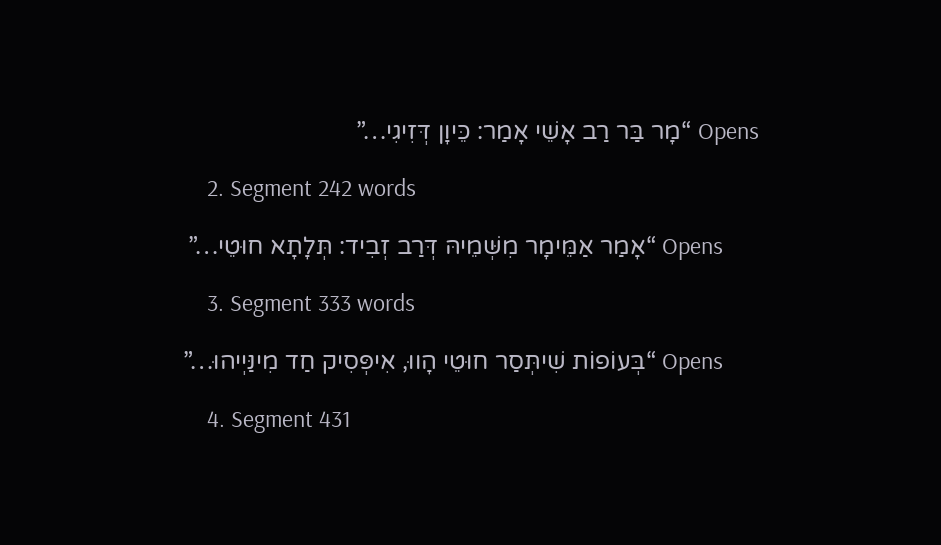Opens “מָר בַּר רַב אָשֵׁי אָמַר: כֵּיוָן דְּזִיגִי…”

    2. Segment 242 words

      Opens “אָמַר אַמֵּימָר מִשְּׁמֵיהּ דְּרַב זְבִיד: תְּלָתָא חוּטֵי…”

    3. Segment 333 words

      Opens “בְּעוֹפוֹת שִׁיתְּסַר חוּטֵי הָווּ, אִיפְּסִיק חַד מִינַּיְיהוּ…”

    4. Segment 431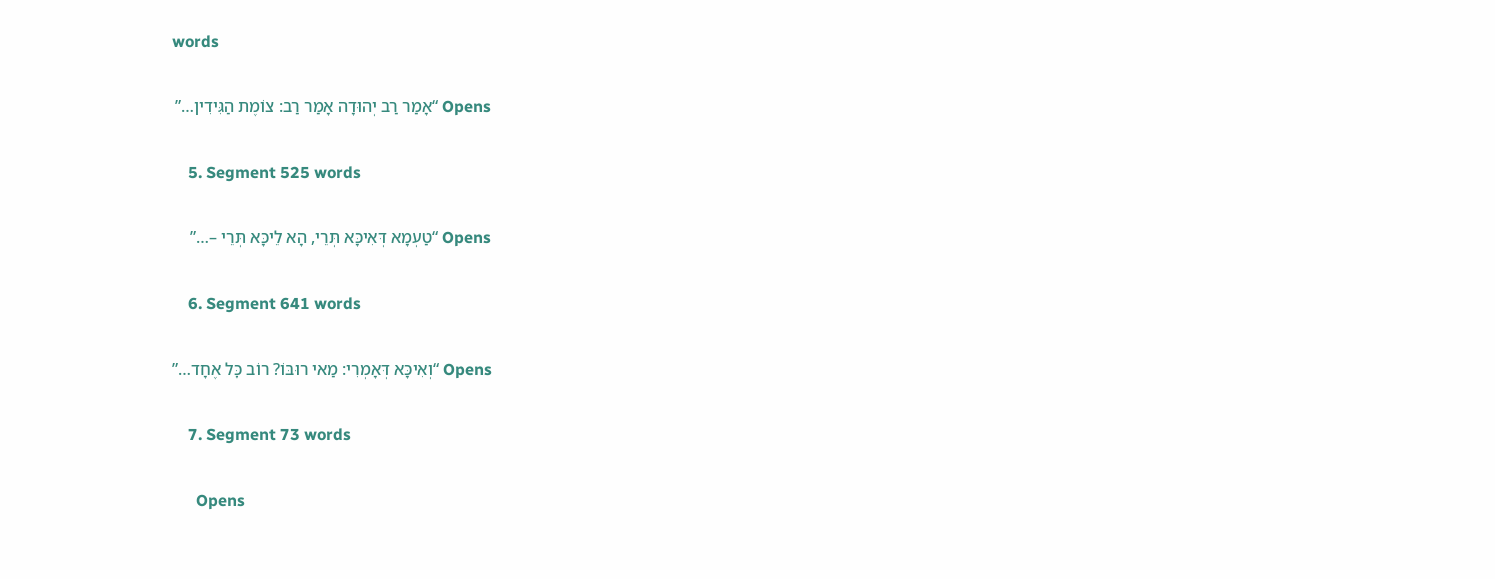words

      Opens “אָמַר רַב יְהוּדָה אָמַר רַב: צוֹמֶת הַגִּידִין…”

    5. Segment 525 words

      Opens “טַעְמָא דְּאִיכָּא תְּרֵי, הָא לֵיכָּא תְּרֵי –…”

    6. Segment 641 words

      Opens “וְאִיכָּא דְּאָמְרִי: מַאי רוּבּוֹ? רוֹב כׇּל אֶחָד…”

    7. Segment 73 words

      Opens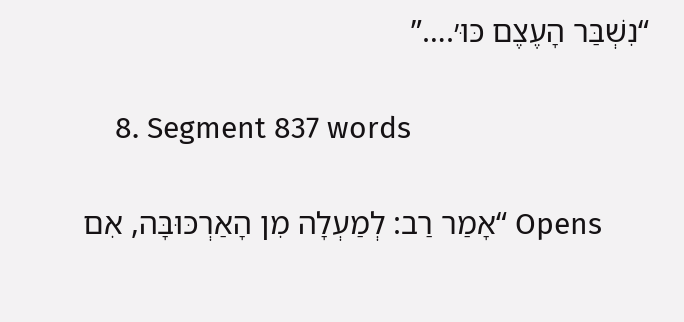“נִשְׁבַּר הָעֶצֶם כּוּ׳.…”

    8. Segment 837 words

      Opens “אָמַר רַב: לְמַעְלָה מִן הָאַרְכּוּבָּה, אִם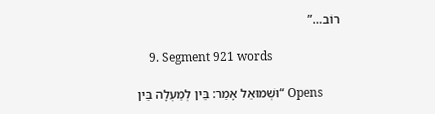רוֹב…”

    9. Segment 921 words

      Opens “וּשְׁמוּאֵל אָמַר: בֵּין לְמַעְלָה בֵּין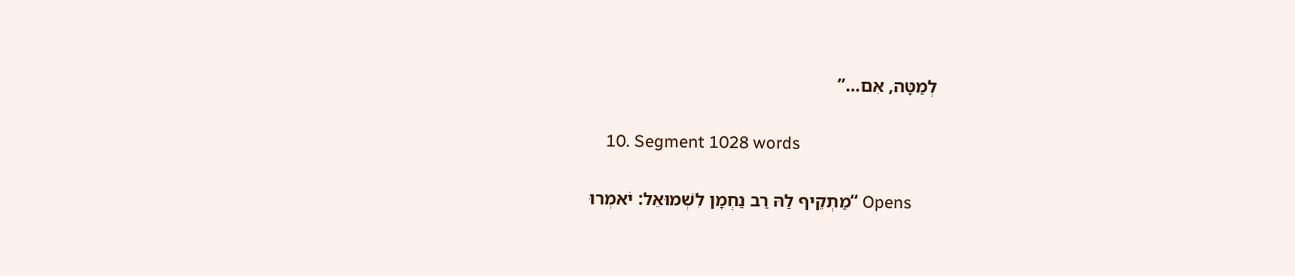לְמַטָּה, אִם…”

    10. Segment 1028 words

      Opens “מַתְקֵיף לַהּ רַב נַחְמָן לִשְׁמוּאֵל: יֹאמְרוּ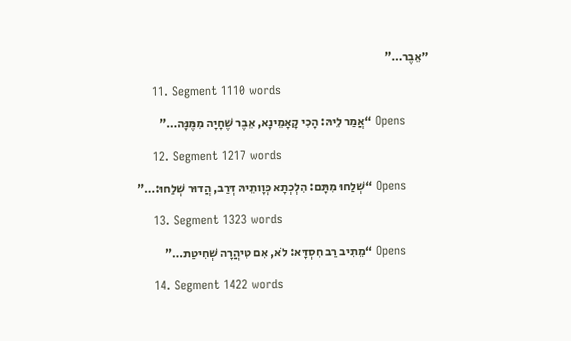״אֵבֶר…”

    11. Segment 1110 words

      Opens “אֲמַר לֵיהּ: הָכִי קָאָמֵינָא, אֵבֶר שֶׁחָיָה מִמֶּנָּה…”

    12. Segment 1217 words

      Opens “שְׁלַחוּ מִתָּם: הִלְכְתָא כְּוָותֵיהּ דְּרַב, הֲדוּר שְׁלַחוּ:…”

    13. Segment 1323 words

      Opens “מֵתִיב רַב חִסְדָּא: לֹא, אִם טִיהֲרָה שְׁחִיטַת…”

    14. Segment 1422 words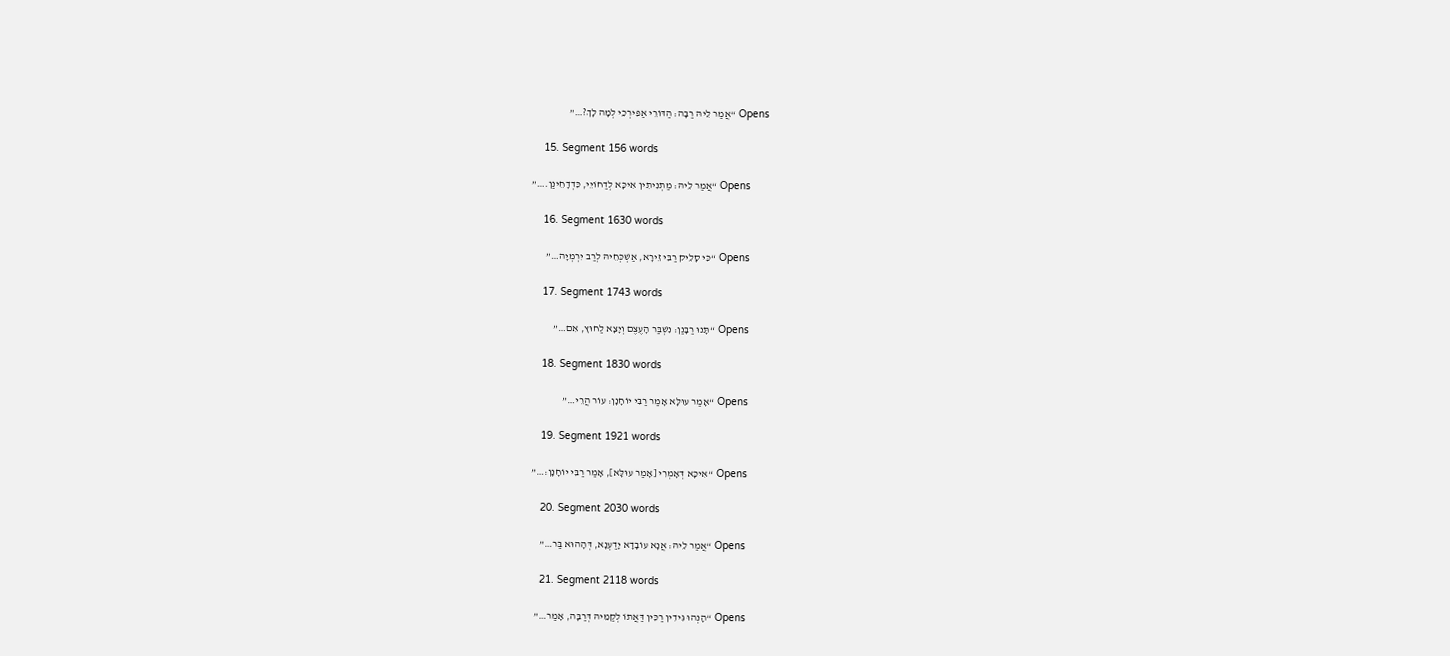Opens “אֲמַר לֵיהּ רַבָּה: הַדּוֹרֵי אַפִּירְכֵי לְמָה לָךְ?…”

    15. Segment 156 words

      Opens “אֲמַר לֵיהּ: מַתְנִיתִין אִיכָּא לְדַחוֹיֵי, כִּדְדָחֵינַן.…”

    16. Segment 1630 words

      Opens “כִּי סָלֵיק רַבִּי זֵירָא, אַשְׁכְּחֵיהּ לְרַב יִרְמְיָה…”

    17. Segment 1743 words

      Opens “תָּנוּ רַבָּנַן: נִשְׁבַּר הָעֶצֶם וְיָצָא לַחוּץ, אִם…”

    18. Segment 1830 words

      Opens “אָמַר עוּלָּא אָמַר רַבִּי יוֹחָנָן: עוֹר הֲרֵי…”

    19. Segment 1921 words

      Opens “אִיכָּא דְּאָמְרִי [אָמַר עוּלָּא], אָמַר רַבִּי יוֹחָנָן:…”

    20. Segment 2030 words

      Opens “אֲמַר לֵיהּ: אֲנָא עוֹבָדָא יָדַעְנָא, דְּהָהוּא בַּר…”

    21. Segment 2118 words

      Opens “הָנְהוּ גִּידִין רַכִּין דַּאֲתוֹ לְקַמֵּיהּ דְּרַבָּה, אָמַר…”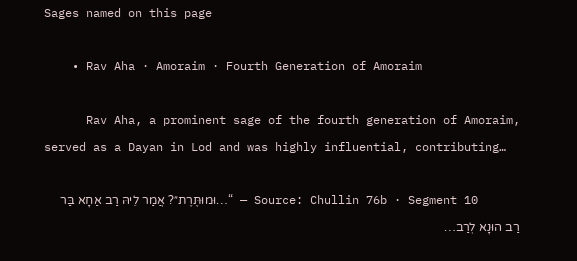Sages named on this page

    • Rav Aha · Amoraim · Fourth Generation of Amoraim

      Rav Aha, a prominent sage of the fourth generation of Amoraim, served as a Dayan in Lod and was highly influential, contributing…

      Source: Chullin 76b · Segment 10 — “…וּמוּתֶּרֶת״? אֲמַר לֵיהּ רַב אַחָא בַּר רַב הוּנָא לְרַב…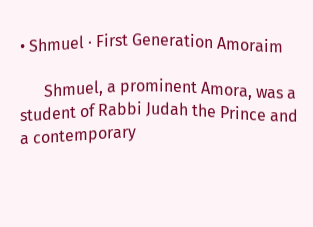• Shmuel · First Generation Amoraim

      Shmuel, a prominent Amora, was a student of Rabbi Judah the Prince and a contemporary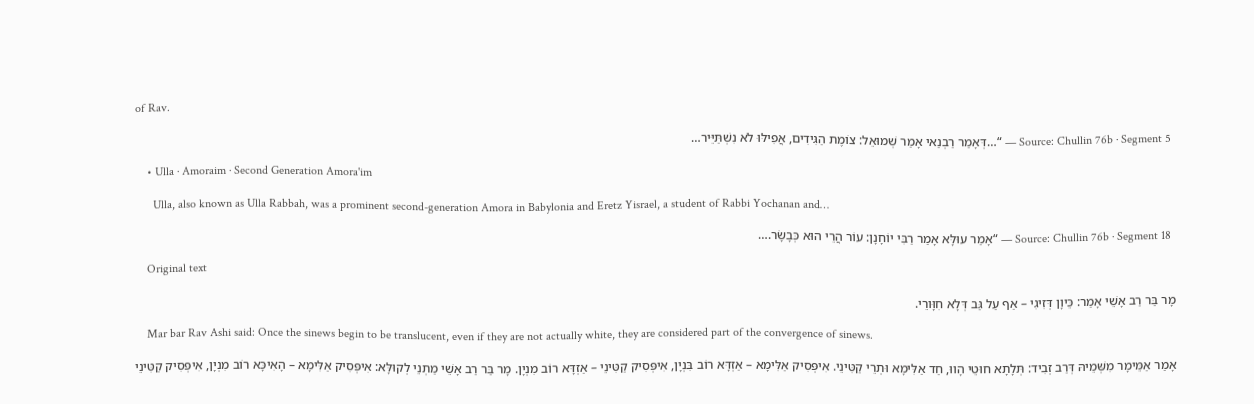of Rav.

      Source: Chullin 76b · Segment 5 — “…דְּאָמַר רַבְנַאי אָמַר שְׁמוּאֵל: צוֹמֶת הַגִּידִים, אֲפִילּוּ לֹא נִשְׁתַּיֵּיר…

    • Ulla · Amoraim · Second Generation Amora'im

      Ulla, also known as Ulla Rabbah, was a prominent second-generation Amora in Babylonia and Eretz Yisrael, a student of Rabbi Yochanan and…

      Source: Chullin 76b · Segment 18 — “אָמַר עוּלָּא אָמַר רַבִּי יוֹחָנָן: עוֹר הֲרֵי הוּא כְּבָשָׂר.…

    Original text

    מָר בַּר רַב אָשֵׁי אָמַר: כֵּיוָן דְּזִיגִי – אַף עַל גַּב דְּלָא חִוָּורֵי.

    Mar bar Rav Ashi said: Once the sinews begin to be translucent, even if they are not actually white, they are considered part of the convergence of sinews.

    אָמַר אַמֵּימָר מִשְּׁמֵיהּ דְּרַב זְבִיד: תְּלָתָא חוּטֵי הָווּ, חַד אַלִּימָא וּתְרֵי קַטִּינֵי. אִיפְּסִיק אַלִּימָא – אַזְדָּא רוֹב בִּנְיָן, אִיפְּסִיק קַטִּינֵי – אַזְדָּא רוֹב מִנְיָן. מָר בַּר רַב אָשֵׁי מַתְנֵי לְקוּלָּא: אִיפְּסִיק אַלִּימָא – הָאִיכָּא רוֹב מִנְיָן, אִיפְּסִיק קַטִּינֵי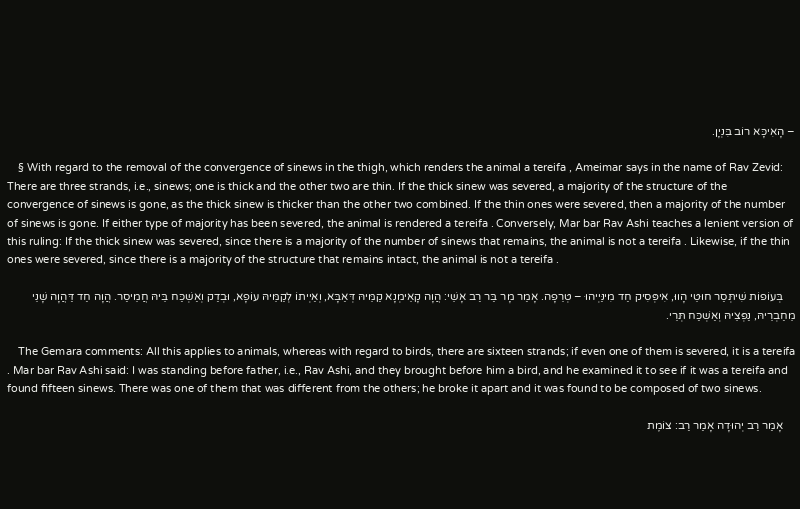– הָאִיכָּא רוֹב בִּנְיָן.

    § With regard to the removal of the convergence of sinews in the thigh, which renders the animal a tereifa , Ameimar says in the name of Rav Zevid: There are three strands, i.e., sinews; one is thick and the other two are thin. If the thick sinew was severed, a majority of the structure of the convergence of sinews is gone, as the thick sinew is thicker than the other two combined. If the thin ones were severed, then a majority of the number of sinews is gone. If either type of majority has been severed, the animal is rendered a tereifa . Conversely, Mar bar Rav Ashi teaches a lenient version of this ruling: If the thick sinew was severed, since there is a majority of the number of sinews that remains, the animal is not a tereifa . Likewise, if the thin ones were severed, since there is a majority of the structure that remains intact, the animal is not a tereifa .

    בְּעוֹפוֹת שִׁיתְּסַר חוּטֵי הָווּ, אִיפְּסִיק חַד מִינַּיְיהוּ – טְרֵפָה. אָמַר מָר בַּר רַב אָשֵׁי: הֲוָה קָאֵימְנָא קַמֵּיהּ דְּאַבָּא, וְאַיְיתוֹ לְקַמֵּיהּ עוֹפָא, וּבְדַק וְאַשְׁכַּח בֵּיהּ חֲמֵיסַר. הֲוָה חַד דַּהֲוָה שָׁנֵי מֵחַבְרֵיהּ, נַפְּצֵיהּ וְאַשְׁכַּח תְּרֵי.

    The Gemara comments: All this applies to animals, whereas with regard to birds, there are sixteen strands; if even one of them is severed, it is a tereifa . Mar bar Rav Ashi said: I was standing before father, i.e., Rav Ashi, and they brought before him a bird, and he examined it to see if it was a tereifa and found fifteen sinews. There was one of them that was different from the others; he broke it apart and it was found to be composed of two sinews.

    אָמַר רַב יְהוּדָה אָמַר רַב: צוֹמֶת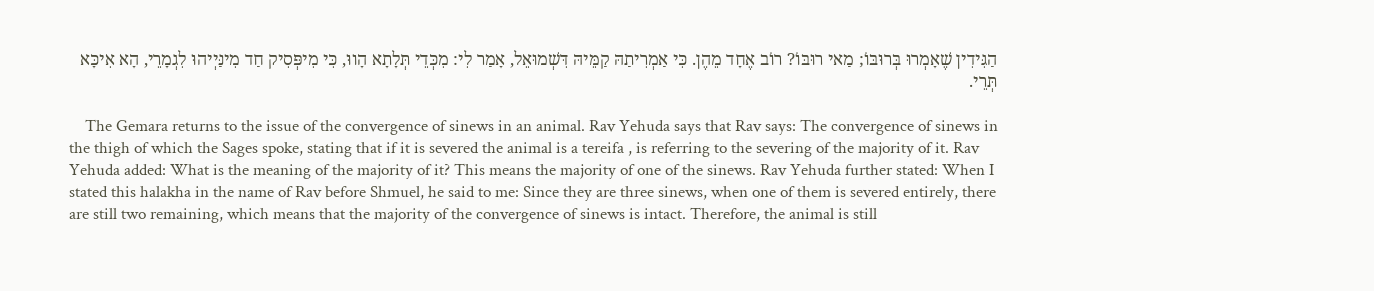הַגִּידִין שֶׁאָמְרוּ בְּרוּבּוֹ; מַאי רוּבּוֹ? רוֹב אֶחָד מֵהֶן. כִּי אַמְרִיתַהּ קַמֵּיהּ דִּשְׁמוּאֵל, אָמַר לִי: מִכְּדֵי תְּלָתָא הָווּ, כִּי מִיפְּסִיק חַד מִינַּיְיהוּ לִגְמָרֵי, הָא אִיכָּא תְּרֵי.

    The Gemara returns to the issue of the convergence of sinews in an animal. Rav Yehuda says that Rav says: The convergence of sinews in the thigh of which the Sages spoke, stating that if it is severed the animal is a tereifa , is referring to the severing of the majority of it. Rav Yehuda added: What is the meaning of the majority of it? This means the majority of one of the sinews. Rav Yehuda further stated: When I stated this halakha in the name of Rav before Shmuel, he said to me: Since they are three sinews, when one of them is severed entirely, there are still two remaining, which means that the majority of the convergence of sinews is intact. Therefore, the animal is still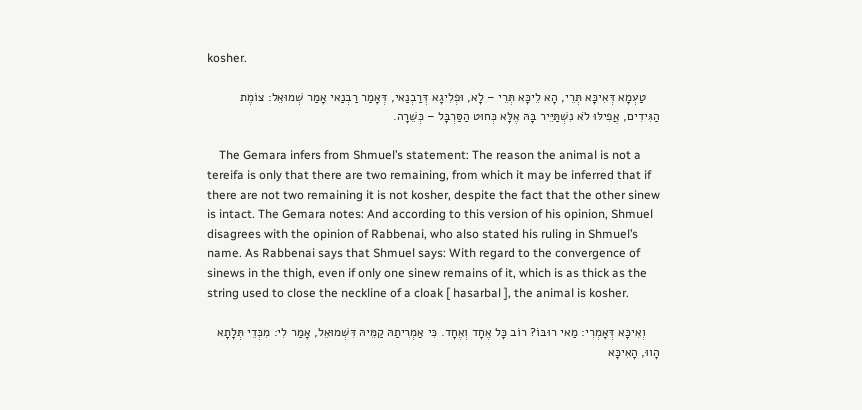kosher.

    טַעְמָא דְּאִיכָּא תְּרֵי, הָא לֵיכָּא תְּרֵי – לָא, וּפְלִיגָא דְּרַבְנַאי, דְּאָמַר רַבְנַאי אָמַר שְׁמוּאֵל: צוֹמֶת הַגִּידִים, אֲפִילּוּ לֹא נִשְׁתַּיֵּיר בָּהּ אֶלָּא כְּחוּט הַסַּרְבָּל – כְּשֵׁרָה.

    The Gemara infers from Shmuel’s statement: The reason the animal is not a tereifa is only that there are two remaining, from which it may be inferred that if there are not two remaining it is not kosher, despite the fact that the other sinew is intact. The Gemara notes: And according to this version of his opinion, Shmuel disagrees with the opinion of Rabbenai, who also stated his ruling in Shmuel’s name. As Rabbenai says that Shmuel says: With regard to the convergence of sinews in the thigh, even if only one sinew remains of it, which is as thick as the string used to close the neckline of a cloak [ hasarbal ], the animal is kosher.

    וְאִיכָּא דְּאָמְרִי: מַאי רוּבּוֹ? רוֹב כׇּל אֶחָד וְאֶחָד. כִּי אַמְרִיתַהּ קַמֵּיהּ דִּשְׁמוּאֵל, אָמַר לִי: מִכְּדֵי תְּלָתָא הָווּ, הָאִיכָּא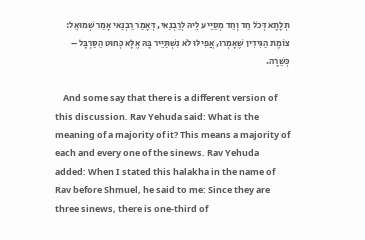תְּלָתָא דְּכֹל חַד וְחַד מְסַיַּיע לֵיהּ לְרַבְנַאי, דְּאָמַר רַבְנַאי אָמַר שְׁמוּאֵל: צוֹמֶת הַגִּידִין שֶׁאָמְרוּ, אֲפִילּוּ לֹא נִשְׁתַּיֵּיר בָּהּ אֶלָּא כְּחוּט הַסַּרְבָּל – כְּשֵׁרָה.

    And some say that there is a different version of this discussion. Rav Yehuda said: What is the meaning of a majority of it? This means a majority of each and every one of the sinews. Rav Yehuda added: When I stated this halakha in the name of Rav before Shmuel, he said to me: Since they are three sinews, there is one-third of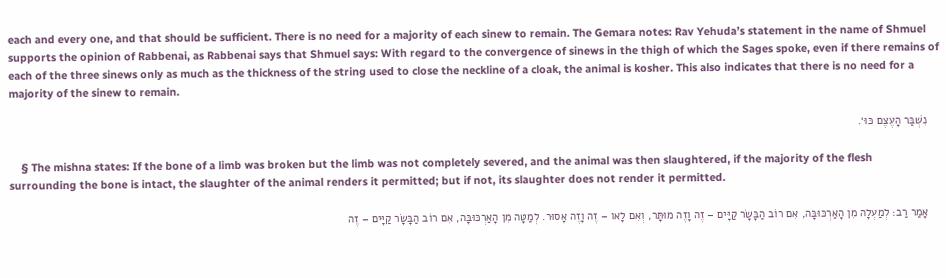each and every one, and that should be sufficient. There is no need for a majority of each sinew to remain. The Gemara notes: Rav Yehuda’s statement in the name of Shmuel supports the opinion of Rabbenai, as Rabbenai says that Shmuel says: With regard to the convergence of sinews in the thigh of which the Sages spoke, even if there remains of each of the three sinews only as much as the thickness of the string used to close the neckline of a cloak, the animal is kosher. This also indicates that there is no need for a majority of the sinew to remain.

    נִשְׁבַּר הָעֶצֶם כּוּ׳.

    § The mishna states: If the bone of a limb was broken but the limb was not completely severed, and the animal was then slaughtered, if the majority of the flesh surrounding the bone is intact, the slaughter of the animal renders it permitted; but if not, its slaughter does not render it permitted.

    אָמַר רַב: לְמַעְלָה מִן הָאַרְכּוּבָּה, אִם רוֹב הַבָּשָׂר קַיָּים – זֶה וָזֶה מוּתָּר, וְאִם לָאו – זֶה וָזֶה אָסוּר. לְמַטָּה מִן הָאַרְכּוּבָּה, אִם רוֹב הַבָּשָׂר קַיָּים – זֶה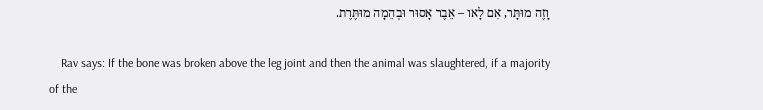וָזֶה מוּתָּר, אִם לָאו – אֵבֶר אָסוּר וּבְהֵמָה מוּתֶּרֶת.

    Rav says: If the bone was broken above the leg joint and then the animal was slaughtered, if a majority of the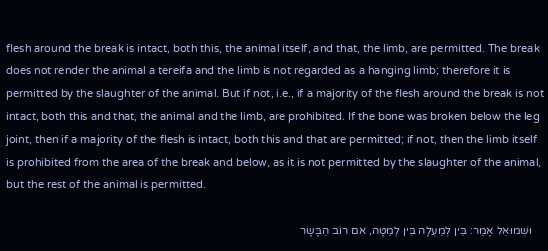flesh around the break is intact, both this, the animal itself, and that, the limb, are permitted. The break does not render the animal a tereifa and the limb is not regarded as a hanging limb; therefore it is permitted by the slaughter of the animal. But if not, i.e., if a majority of the flesh around the break is not intact, both this and that, the animal and the limb, are prohibited. If the bone was broken below the leg joint, then if a majority of the flesh is intact, both this and that are permitted; if not, then the limb itself is prohibited from the area of the break and below, as it is not permitted by the slaughter of the animal, but the rest of the animal is permitted.

    וּשְׁמוּאֵל אָמַר: בֵּין לְמַעְלָה בֵּין לְמַטָּה, אִם רוֹב הַבָּשָׂר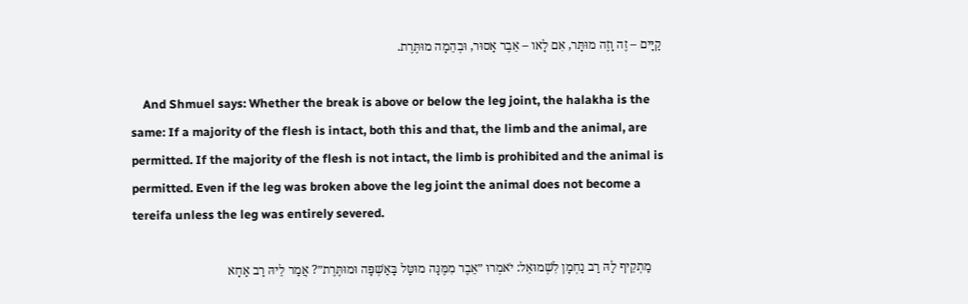קַיָּים – זֶה וָזֶה מוּתָּר, אִם לָאו – אֵבֶר אָסוּר, וּבְהֵמָה מוּתֶּרֶת.

    And Shmuel says: Whether the break is above or below the leg joint, the halakha is the same: If a majority of the flesh is intact, both this and that, the limb and the animal, are permitted. If the majority of the flesh is not intact, the limb is prohibited and the animal is permitted. Even if the leg was broken above the leg joint the animal does not become a tereifa unless the leg was entirely severed.

    מַתְקֵיף לַהּ רַב נַחְמָן לִשְׁמוּאֵל: יֹאמְרוּ ״אֵבֶר מִמֶּנָּה מוּטָּל בָּאַשְׁפָּה וּמוּתֶּרֶת״? אֲמַר לֵיהּ רַב אַחָא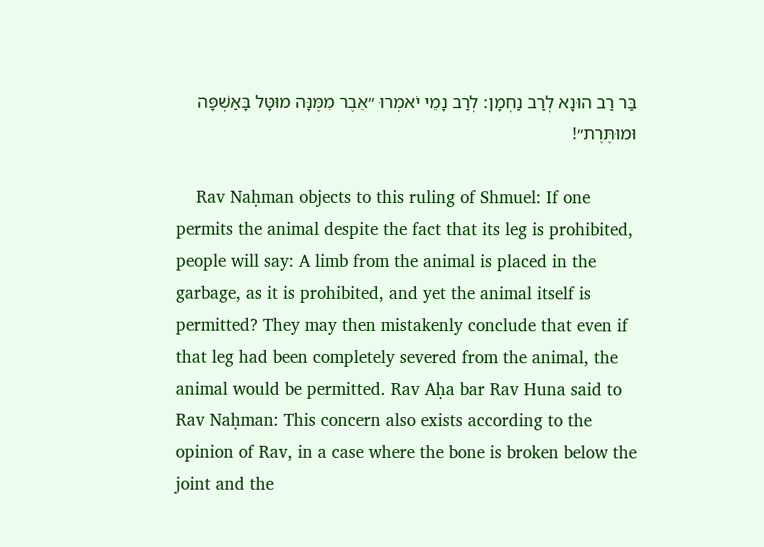בַּר רַב הוּנָא לְרַב נַחְמָן: לְרַב נָמֵי יֹאמְרוּ ״אֵבֶר מִמֶּנָּה מוּטָּל בָּאַשְׁפָּה וּמוּתֶּרֶת״!

    Rav Naḥman objects to this ruling of Shmuel: If one permits the animal despite the fact that its leg is prohibited, people will say: A limb from the animal is placed in the garbage, as it is prohibited, and yet the animal itself is permitted? They may then mistakenly conclude that even if that leg had been completely severed from the animal, the animal would be permitted. Rav Aḥa bar Rav Huna said to Rav Naḥman: This concern also exists according to the opinion of Rav, in a case where the bone is broken below the joint and the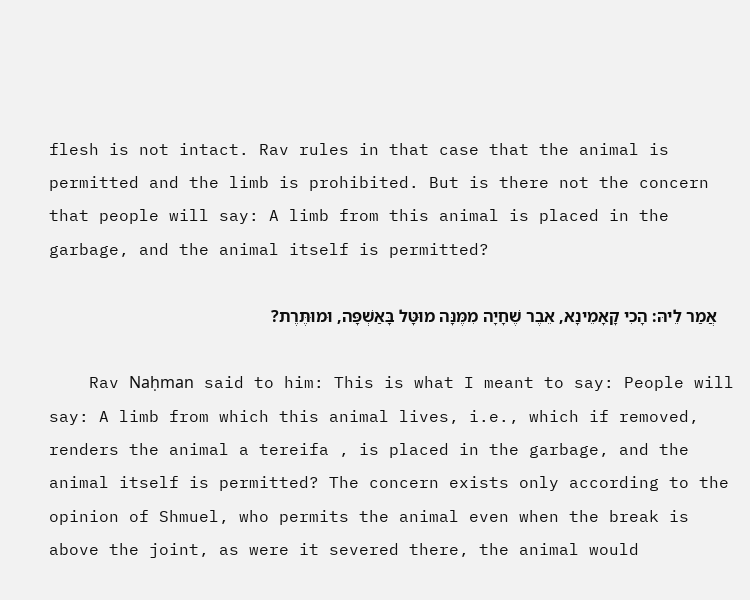flesh is not intact. Rav rules in that case that the animal is permitted and the limb is prohibited. But is there not the concern that people will say: A limb from this animal is placed in the garbage, and the animal itself is permitted?

    אֲמַר לֵיהּ: הָכִי קָאָמֵינָא, אֵבֶר שֶׁחָיָה מִמֶּנָּה מוּטָּל בָּאַשְׁפָּה, וּמוּתֶּרֶת?

    Rav Naḥman said to him: This is what I meant to say: People will say: A limb from which this animal lives, i.e., which if removed, renders the animal a tereifa , is placed in the garbage, and the animal itself is permitted? The concern exists only according to the opinion of Shmuel, who permits the animal even when the break is above the joint, as were it severed there, the animal would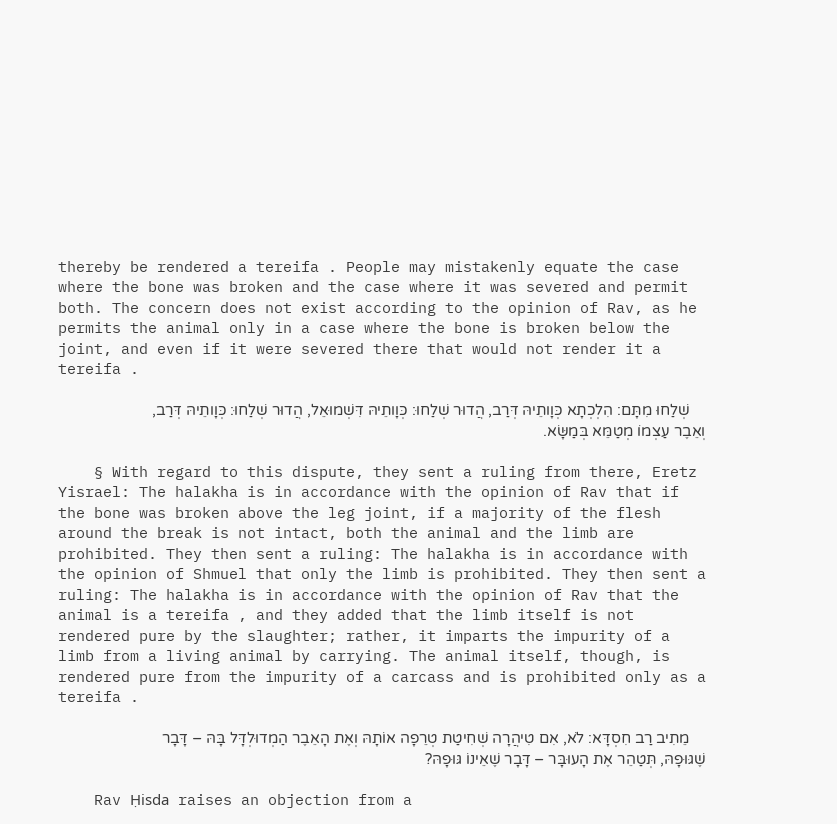thereby be rendered a tereifa . People may mistakenly equate the case where the bone was broken and the case where it was severed and permit both. The concern does not exist according to the opinion of Rav, as he permits the animal only in a case where the bone is broken below the joint, and even if it were severed there that would not render it a tereifa .

    שְׁלַחוּ מִתָּם: הִלְכְתָא כְּוָותֵיהּ דְּרַב, הֲדוּר שְׁלַחוּ: כְּוָותֵיהּ דִּשְׁמוּאֵל, הֲדוּר שְׁלַחוּ: כְּוָותֵיהּ דְּרַב, וְאֵבֶר עַצְמוֹ מְטַמֵּא בְּמַשָּׂא.

    § With regard to this dispute, they sent a ruling from there, Eretz Yisrael: The halakha is in accordance with the opinion of Rav that if the bone was broken above the leg joint, if a majority of the flesh around the break is not intact, both the animal and the limb are prohibited. They then sent a ruling: The halakha is in accordance with the opinion of Shmuel that only the limb is prohibited. They then sent a ruling: The halakha is in accordance with the opinion of Rav that the animal is a tereifa , and they added that the limb itself is not rendered pure by the slaughter; rather, it imparts the impurity of a limb from a living animal by carrying. The animal itself, though, is rendered pure from the impurity of a carcass and is prohibited only as a tereifa .

    מֵתִיב רַב חִסְדָּא: לֹא, אִם טִיהֲרָה שְׁחִיטַת טְרֵפָה אוֹתָהּ וְאֶת הָאֵבֶר הַמְדוּלְדָּל בָּהּ – דָּבָר שֶׁגּוּפָהּ, תְּטַהֵר אֶת הָעוּבָּר – דָּבָר שֶׁאֵינוֹ גּוּפָהּ?

    Rav Ḥisda raises an objection from a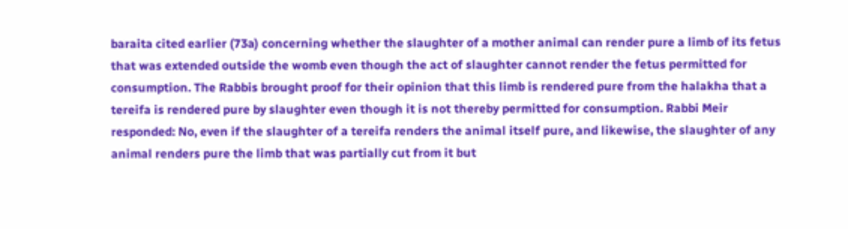baraita cited earlier (73a) concerning whether the slaughter of a mother animal can render pure a limb of its fetus that was extended outside the womb even though the act of slaughter cannot render the fetus permitted for consumption. The Rabbis brought proof for their opinion that this limb is rendered pure from the halakha that a tereifa is rendered pure by slaughter even though it is not thereby permitted for consumption. Rabbi Meir responded: No, even if the slaughter of a tereifa renders the animal itself pure, and likewise, the slaughter of any animal renders pure the limb that was partially cut from it but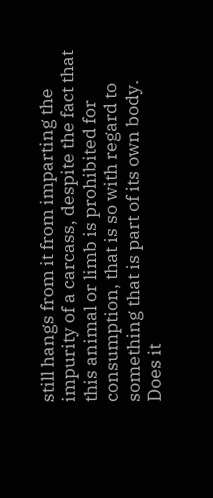still hangs from it from imparting the impurity of a carcass, despite the fact that this animal or limb is prohibited for consumption, that is so with regard to something that is part of its own body. Does it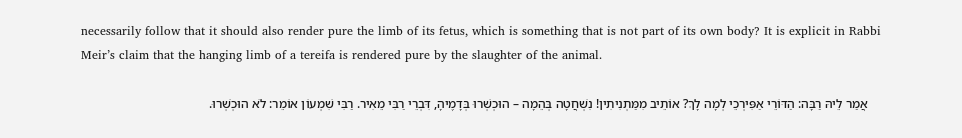necessarily follow that it should also render pure the limb of its fetus, which is something that is not part of its own body? It is explicit in Rabbi Meir’s claim that the hanging limb of a tereifa is rendered pure by the slaughter of the animal.

    אֲמַר לֵיהּ רַבָּה: הַדּוֹרֵי אַפִּירְכֵי לְמָה לָךְ? אוֹתֵיב מִמַּתְנִיתִין! נִשְׁחֲטָה בְּהֵמָה – הוּכְשְׁרוּ בְּדָמֶיהָ, דִּבְרֵי רַבִּי מֵאִיר. רַבִּי שִׁמְעוֹן אוֹמֵר: לֹא הוּכְשְׁרוּ.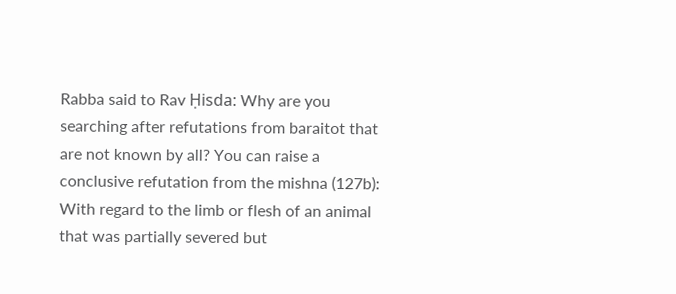Rabba said to Rav Ḥisda: Why are you searching after refutations from baraitot that are not known by all? You can raise a conclusive refutation from the mishna (127b): With regard to the limb or flesh of an animal that was partially severed but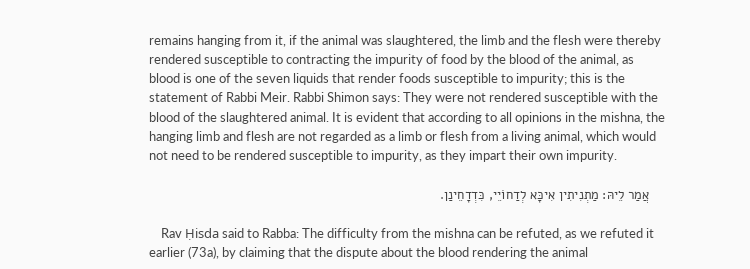remains hanging from it, if the animal was slaughtered, the limb and the flesh were thereby rendered susceptible to contracting the impurity of food by the blood of the animal, as blood is one of the seven liquids that render foods susceptible to impurity; this is the statement of Rabbi Meir. Rabbi Shimon says: They were not rendered susceptible with the blood of the slaughtered animal. It is evident that according to all opinions in the mishna, the hanging limb and flesh are not regarded as a limb or flesh from a living animal, which would not need to be rendered susceptible to impurity, as they impart their own impurity.

    אֲמַר לֵיהּ: מַתְנִיתִין אִיכָּא לְדַחוֹיֵי, כִּדְדָחֵינַן.

    Rav Ḥisda said to Rabba: The difficulty from the mishna can be refuted, as we refuted it earlier (73a), by claiming that the dispute about the blood rendering the animal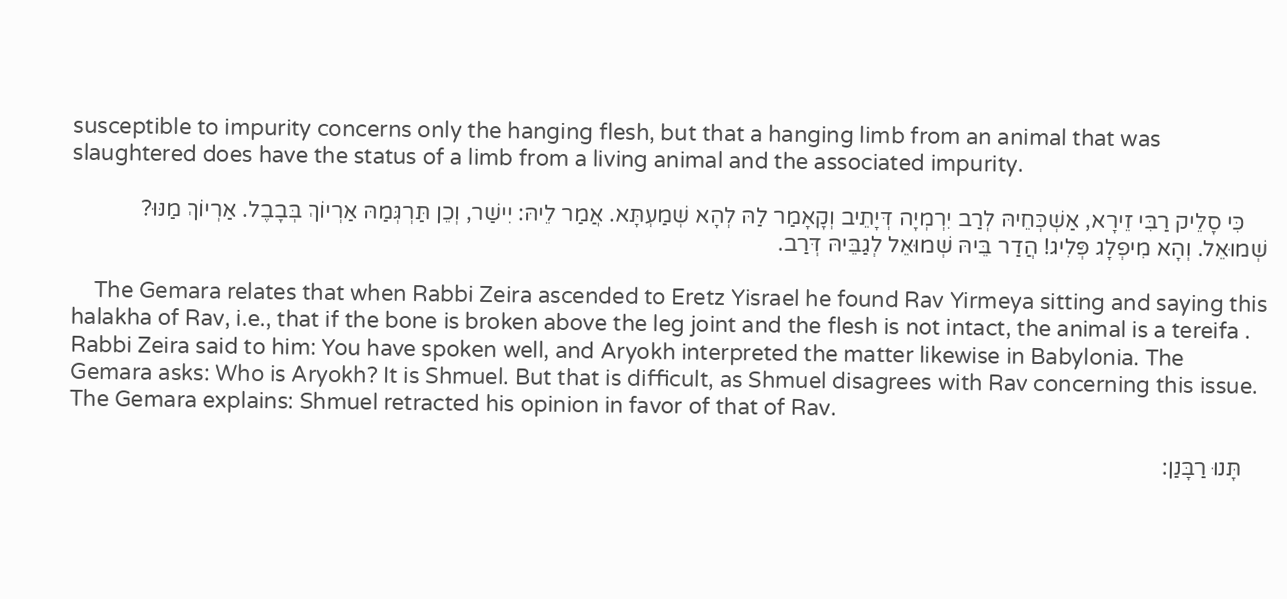susceptible to impurity concerns only the hanging flesh, but that a hanging limb from an animal that was slaughtered does have the status of a limb from a living animal and the associated impurity.

    כִּי סָלֵיק רַבִּי זֵירָא, אַשְׁכְּחֵיהּ לְרַב יִרְמְיָה דְּיָתֵיב וְקָאָמַר לַהּ לְהָא שְׁמַעְתָּא. אֲמַר לֵיהּ: יִישַׁר, וְכֵן תַּרְגְּמַהּ אַרְיוֹךְ בְּבָבֶל. אַרְיוֹךְ מַנּוּ? שְׁמוּאֵל. וְהָא מִיפְלָג פְּלִיג! הֲדַר בֵּיהּ שְׁמוּאֵל לְגַבֵּיהּ דְּרַב.

    The Gemara relates that when Rabbi Zeira ascended to Eretz Yisrael he found Rav Yirmeya sitting and saying this halakha of Rav, i.e., that if the bone is broken above the leg joint and the flesh is not intact, the animal is a tereifa . Rabbi Zeira said to him: You have spoken well, and Aryokh interpreted the matter likewise in Babylonia. The Gemara asks: Who is Aryokh? It is Shmuel. But that is difficult, as Shmuel disagrees with Rav concerning this issue. The Gemara explains: Shmuel retracted his opinion in favor of that of Rav.

    תָּנוּ רַבָּנַן: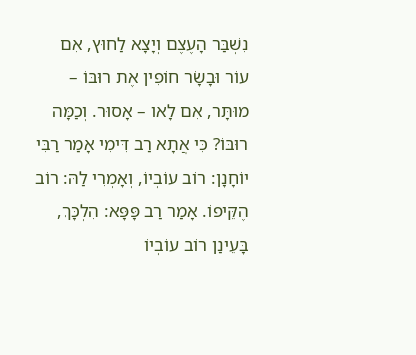נִשְׁבַּר הָעֶצֶם וְיָצָא לַחוּץ, אִם עוֹר וּבָשָׂר חוֹפִין אֶת רוּבּוֹ – מוּתָּר, אִם לָאו – אָסוּר. וְכַמָּה רוּבּוֹ? כִּי אֲתָא רַב דִּימִי אָמַר רַבִּי יוֹחָנָן: רוֹב עוֹבְיוֹ, וְאָמְרִי לַהּ: רוֹב הֶקֵּיפוֹ. אָמַר רַב פָּפָּא: הִלְכָּךְ, בָּעֵינַן רוֹב עוֹבְיוֹ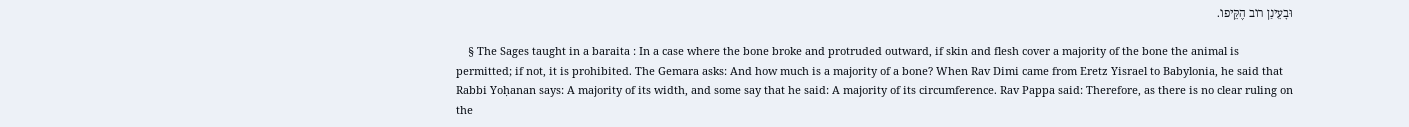וּבָעֵינַן רוֹב הֶקֵּיפוֹ.

    § The Sages taught in a baraita : In a case where the bone broke and protruded outward, if skin and flesh cover a majority of the bone the animal is permitted; if not, it is prohibited. The Gemara asks: And how much is a majority of a bone? When Rav Dimi came from Eretz Yisrael to Babylonia, he said that Rabbi Yoḥanan says: A majority of its width, and some say that he said: A majority of its circumference. Rav Pappa said: Therefore, as there is no clear ruling on the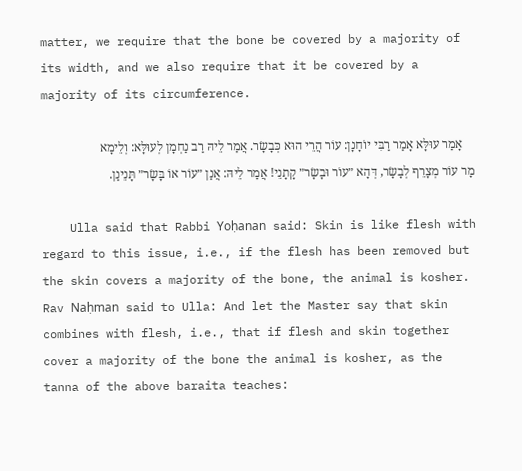matter, we require that the bone be covered by a majority of its width, and we also require that it be covered by a majority of its circumference.

    אָמַר עוּלָּא אָמַר רַבִּי יוֹחָנָן: עוֹר הֲרֵי הוּא כְּבָשָׂר. אֲמַר לֵיהּ רַב נַחְמָן לְעוּלָּא: וְלֵימָא מָר עוֹר מְצָרֵף לְבָשָׂר, דְּהָא ״עוֹר וּבָשָׂר״ קָתָנֵי! אֲמַר לֵיהּ: אֲנַן ״עוֹר אוֹ בָּשָׂר״ תָּנֵינַן.

    Ulla said that Rabbi Yoḥanan said: Skin is like flesh with regard to this issue, i.e., if the flesh has been removed but the skin covers a majority of the bone, the animal is kosher. Rav Naḥman said to Ulla: And let the Master say that skin combines with flesh, i.e., that if flesh and skin together cover a majority of the bone the animal is kosher, as the tanna of the above baraita teaches: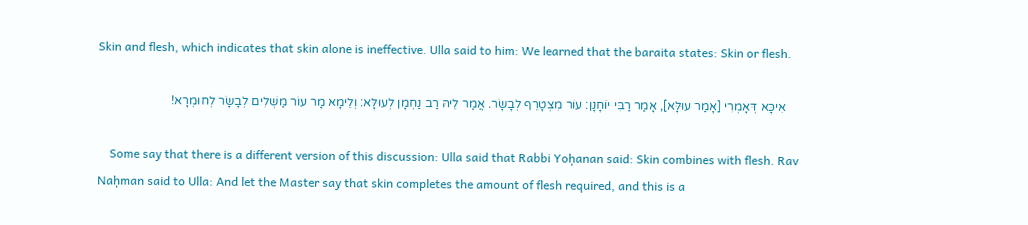Skin and flesh, which indicates that skin alone is ineffective. Ulla said to him: We learned that the baraita states: Skin or flesh.

    אִיכָּא דְּאָמְרִי [אָמַר עוּלָּא], אָמַר רַבִּי יוֹחָנָן: עוֹר מִצְטָרֵף לְבָשָׂר. אֲמַר לֵיהּ רַב נַחְמָן לְעוּלָּא: וְלֵימָא מָר עוֹר מַשְׁלִים לְבָשָׂר לְחוּמְרָא!

    Some say that there is a different version of this discussion: Ulla said that Rabbi Yoḥanan said: Skin combines with flesh. Rav Naḥman said to Ulla: And let the Master say that skin completes the amount of flesh required, and this is a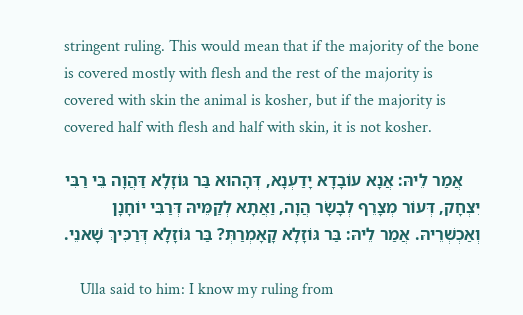stringent ruling. This would mean that if the majority of the bone is covered mostly with flesh and the rest of the majority is covered with skin the animal is kosher, but if the majority is covered half with flesh and half with skin, it is not kosher.

    אֲמַר לֵיהּ: אֲנָא עוֹבָדָא יָדַעְנָא, דְּהָהוּא בַּר גּוֹזָלָא דַּהֲוָה בֵּי רַבִּי יִצְחָק, דְּעוֹר מְצָרֵף לְבָשָׂר הֲוָה, וַאֲתָא לְקַמֵּיהּ דְּרַבִּי יוֹחָנָן וְאַכְשְׁרֵיהּ. אֲמַר לֵיהּ: בַּר גּוֹזָלָא קָאָמְרַתְּ? בַּר גּוֹזָלָא דְּרַכִּיךְ שָׁאנֵי.

    Ulla said to him: I know my ruling from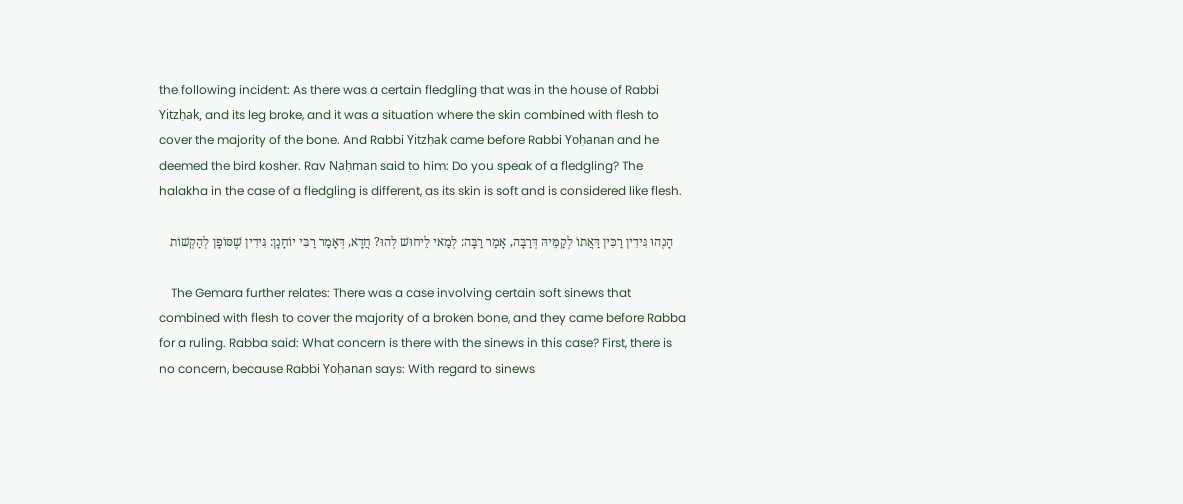the following incident: As there was a certain fledgling that was in the house of Rabbi Yitzḥak, and its leg broke, and it was a situation where the skin combined with flesh to cover the majority of the bone. And Rabbi Yitzḥak came before Rabbi Yoḥanan and he deemed the bird kosher. Rav Naḥman said to him: Do you speak of a fledgling? The halakha in the case of a fledgling is different, as its skin is soft and is considered like flesh.

    הָנְהוּ גִּידִין רַכִּין דַּאֲתוֹ לְקַמֵּיהּ דְּרַבָּה, אָמַר רַבָּה: לְמַאי לֵיחוּשׁ לְהוּ? חֲדָא, דְּאָמַר רַבִּי יוֹחָנָן: גִּידִין שֶׁסּוֹפָן לְהַקְשׁוֹת

    The Gemara further relates: There was a case involving certain soft sinews that combined with flesh to cover the majority of a broken bone, and they came before Rabba for a ruling. Rabba said: What concern is there with the sinews in this case? First, there is no concern, because Rabbi Yoḥanan says: With regard to sinews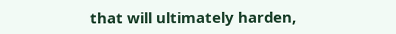that will ultimately harden,